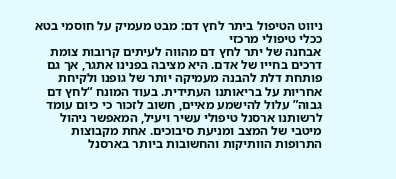ניווט הטיפול ביתר לחץ דם: מבט מעמיק על חוסמי בטא ככלי טיפולי מרכזי
אבחנה של יתר לחץ דם מהווה לעיתים קרובות צומת דרכים בחייו של אדם. היא מציבה בפנינו אתגר, אך גם פותחת דלת להבנה מעמיקה יותר של גופנו ולקיחת אחריות על בריאותנו העתידית. בעוד המונח “לחץ דם גבוה” עלול להישמע מאיים, חשוב לזכור כי כיום עומד לרשותנו ארסנל טיפולי עשיר ויעיל, המאפשר ניהול מיטבי של המצב ומניעת סיבוכים. אחת מקבוצות התרופות הוותיקות והחשובות ביותר בארסנל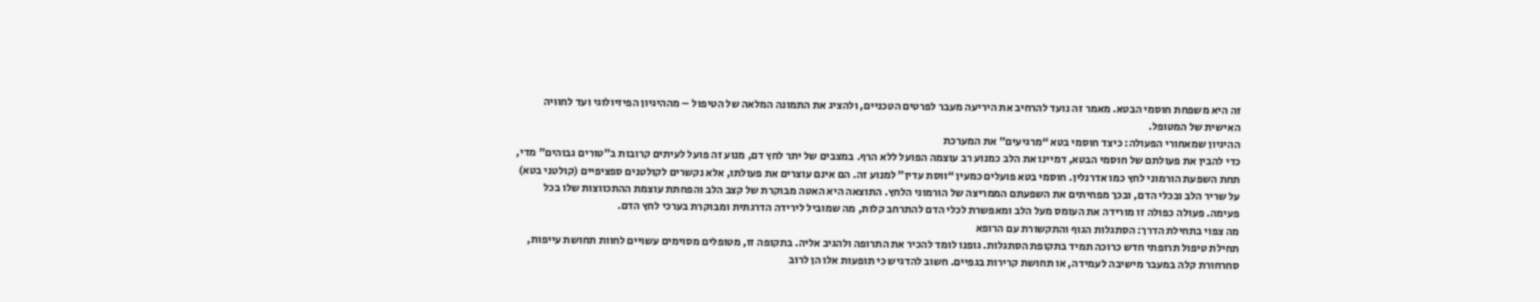זה היא משפחת חוסמי הבטא. מאמר זה נועד להרחיב את היריעה מעבר לפרטים הטכניים, ולהציג את התמונה המלאה של הטיפול – מההיגיון הפיזיולוגי ועד לחוויה האישית של המטופל.
ההיגיון שמאחורי הפעולה: כיצד חוסמי בטא “מרגיעים” את המערכת
כדי להבין את פעולתם של חוסמי הבטא, דמיינו את הלב כמנוע רב עוצמה הפועל ללא הרף. במצבים של יתר לחץ דם, מנוע זה פועל לעיתים קרובות ב”טורים גבוהים” מדי, תחת השפעת הורמוני לחץ כמו אדרנלין. חוסמי בטא פועלים כמעין “ווסת עדין” למנוע זה. הם אינם עוצרים את פעולתו, אלא נקשרים לקולטנים ספציפיים (קולטני בטא) על שריר הלב ובכלי הדם, ובכך מפחיתים את השפעתם הממריצה של הורמוני הלחץ. התוצאה היא האטה מבוקרת של קצב הלב והפחתת עוצמת ההתכווצות שלו בכל פעימה. פעולה כפולה זו מורידה את העומס מעל הלב ומאפשרת לכלי הדם להתרחב קלות, מה שמוביל לירידה הדרגתית ומבוקרת בערכי לחץ הדם.
מה צפוי בתחילת הדרך: הסתגלות הגוף והתקשורת עם הרופא
תחילת טיפול תרופתי חדש כרוכה תמיד בתקופת הסתגלות. גופנו לומד להכיר את התרופה ולהגיב אליה. בתקופה זו, מטופלים מסוימים עשויים לחוות תחושת עייפות, סחרחורת קלה במעבר מישיבה לעמידה, או תחושת קרירות בגפיים. חשוב להדגיש כי תופעות אלו הן לרוב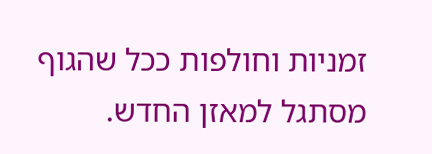זמניות וחולפות ככל שהגוף מסתגל למאזן החדש.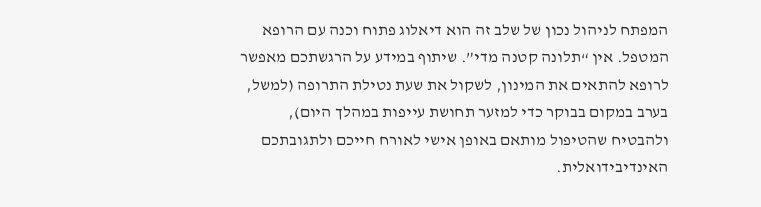המפתח לניהול נכון של שלב זה הוא דיאלוג פתוח וכנה עם הרופא המטפל. אין “תלונה קטנה מדי”. שיתוף במידע על הרגשתכם מאפשר לרופא להתאים את המינון, לשקול את שעת נטילת התרופה (למשל, בערב במקום בבוקר כדי למזער תחושת עייפות במהלך היום), ולהבטיח שהטיפול מותאם באופן אישי לאורח חייכם ולתגובתכם האינדיבידואלית.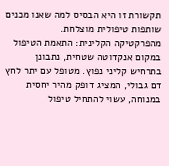תקשורת זו היא הבסיס למה שאנו מכנים שותפות טיפולית מוצלחת.
מהפרקטיקה הקלינית: התאמת הטיפול
במקום אנקדוטה שטחית, נתבונן בתרחיש קליני נפוץ. מטופל עם יתר לחץ דם גבולי, המציג דופק מהיר יחסית במנוחה, עשוי להתחיל טיפול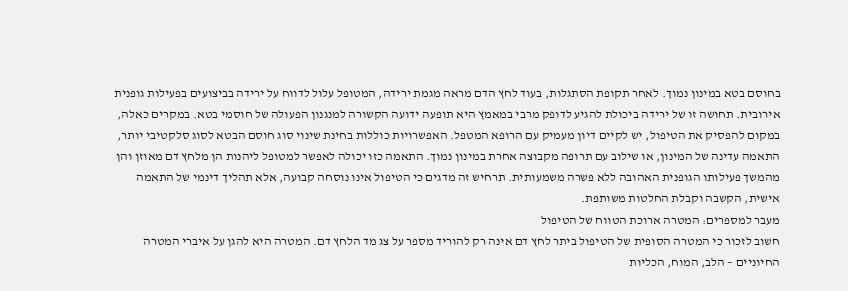בחוסם בטא במינון נמוך. לאחר תקופת הסתגלות, בעוד לחץ הדם מראה מגמת ירידה, המטופל עלול לדווח על ירידה בביצועים בפעילות גופנית אירובית. תחושה זו של ירידה ביכולת להגיע לדופק מרבי במאמץ היא תופעה ידועה הקשורה למנגנון הפעולה של חוסמי בטא. במקרים כאלה, במקום להפסיק את הטיפול, יש לקיים דיון מעמיק עם הרופא המטפל. האפשרויות כוללות בחינת שינוי סוג חוסם הבטא לסוג סלקטיבי יותר, התאמה עדינה של המינון, או שילוב עם תרופה מקבוצה אחרת במינון נמוך. התאמה כזו יכולה לאפשר למטופל ליהנות הן מלחץ דם מאוזן והן מהמשך פעילותו הגופנית האהובה ללא פשרה משמעותית. תרחיש זה מדגים כי הטיפול אינו נוסחה קבועה, אלא תהליך דינמי של התאמה אישית, הקשבה וקבלת החלטות משותפת.
מעבר למספרים: המטרה ארוכת הטווח של הטיפול
חשוב לזכור כי המטרה הסופית של הטיפול ביתר לחץ דם אינה רק להוריד מספר על צג מד הלחץ דם. המטרה היא להגן על איברי המטרה החיוניים – הלב, המוח, הכליות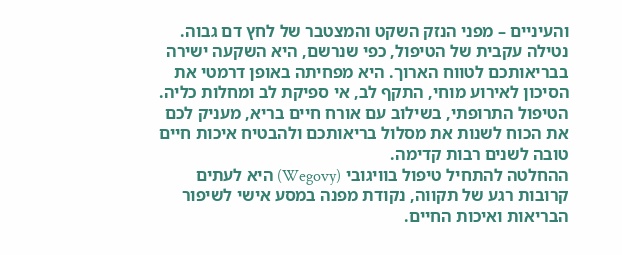והעיניים – מפני הנזק השקט והמצטבר של לחץ דם גבוה. נטילה עקבית של הטיפול, כפי שנרשם, היא השקעה ישירה בבריאותכם לטווח הארוך. היא מפחיתה באופן דרמטי את הסיכון לאירוע מוחי, התקף לב, אי ספיקת לב ומחלות כליה. הטיפול התרופתי, בשילוב עם אורח חיים בריא, מעניק לכם את הכוח לשנות את מסלול בריאותכם ולהבטיח איכות חיים טובה לשנים רבות קדימה.
ההחלטה להתחיל טיפול בוויגובי (Wegovy) היא לעתים קרובות רגע של תקווה, נקודת מפנה במסע אישי לשיפור הבריאות ואיכות החיים.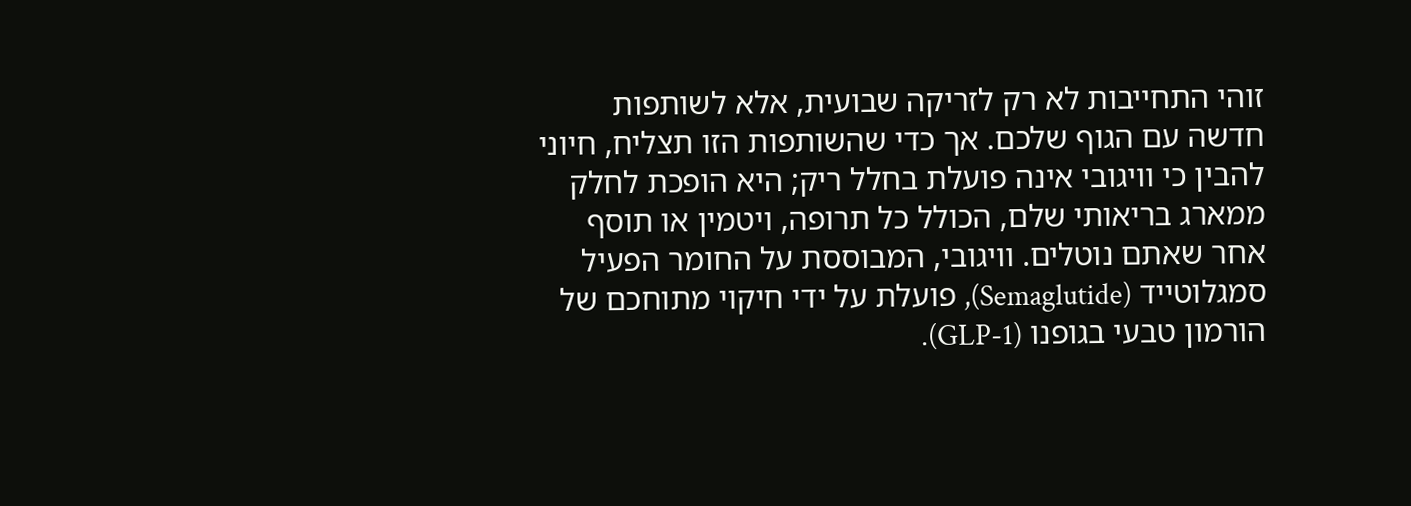זוהי התחייבות לא רק לזריקה שבועית, אלא לשותפות חדשה עם הגוף שלכם. אך כדי שהשותפות הזו תצליח, חיוני להבין כי וויגובי אינה פועלת בחלל ריק; היא הופכת לחלק ממארג בריאותי שלם, הכולל כל תרופה, ויטמין או תוסף אחר שאתם נוטלים. וויגובי, המבוססת על החומר הפעיל סמגלוטייד (Semaglutide), פועלת על ידי חיקוי מתוחכם של הורמון טבעי בגופנו (GLP-1).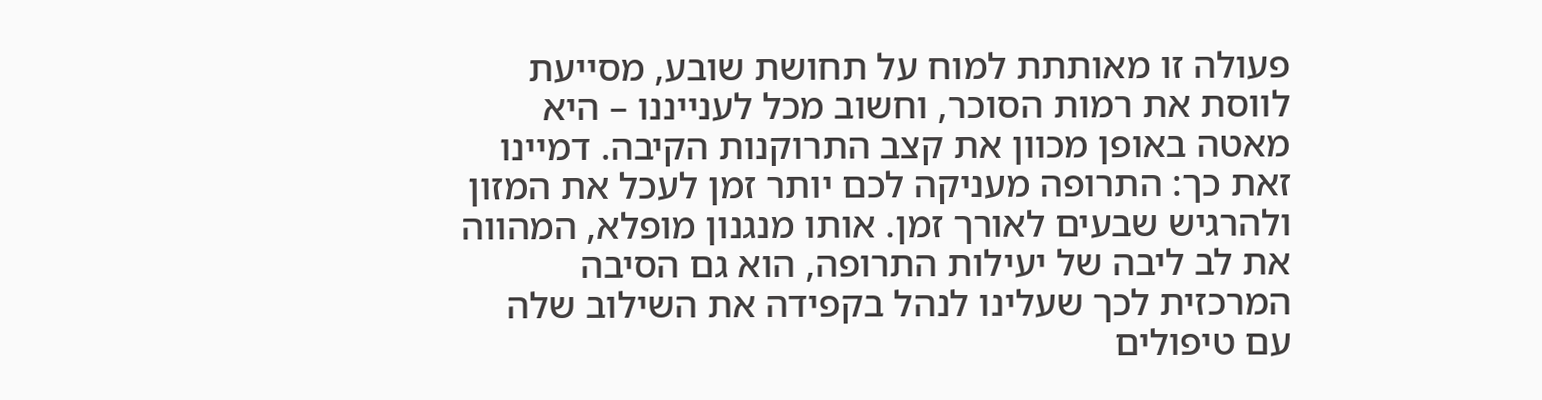פעולה זו מאותתת למוח על תחושת שובע, מסייעת לווסת את רמות הסוכר, וחשוב מכל לענייננו – היא מאטה באופן מכוון את קצב התרוקנות הקיבה. דמיינו זאת כך: התרופה מעניקה לכם יותר זמן לעכל את המזון ולהרגיש שבעים לאורך זמן. אותו מנגנון מופלא, המהווה את לב ליבה של יעילות התרופה, הוא גם הסיבה המרכזית לכך שעלינו לנהל בקפידה את השילוב שלה עם טיפולים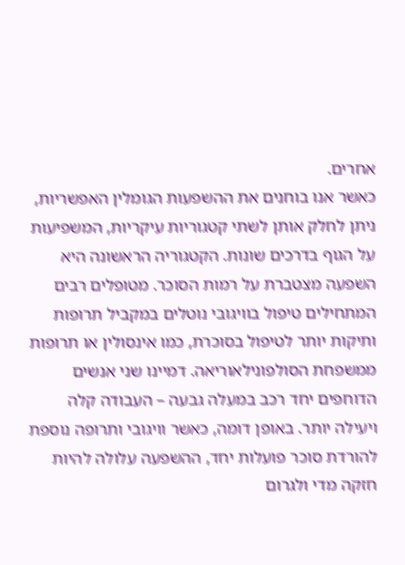אחרים.
כאשר אנו בוחנים את ההשפעות הגומלין האפשריות, ניתן לחלק אותן לשתי קטגוריות עיקריות, המשפיעות על הגוף בדרכים שונות. הקטגוריה הראשונה היא השפעה מצטברת על רמות הסוכר. מטופלים רבים המתחילים טיפול בוויגובי נוטלים במקביל תרופות ותיקות יותר לטיפול בסוכרת, כמו אינסולין או תרופות ממשפחת הסולפונילאוריאה. דמיינו שני אנשים הדוחפים יחד רכב במעלה גבעה – העבודה קלה ויעילה יותר. באופן דומה, כאשר וויגובי ותרופה נוספת להורדת סוכר פועלות יחד, ההשפעה עלולה להיות חזקה מדי ולגרום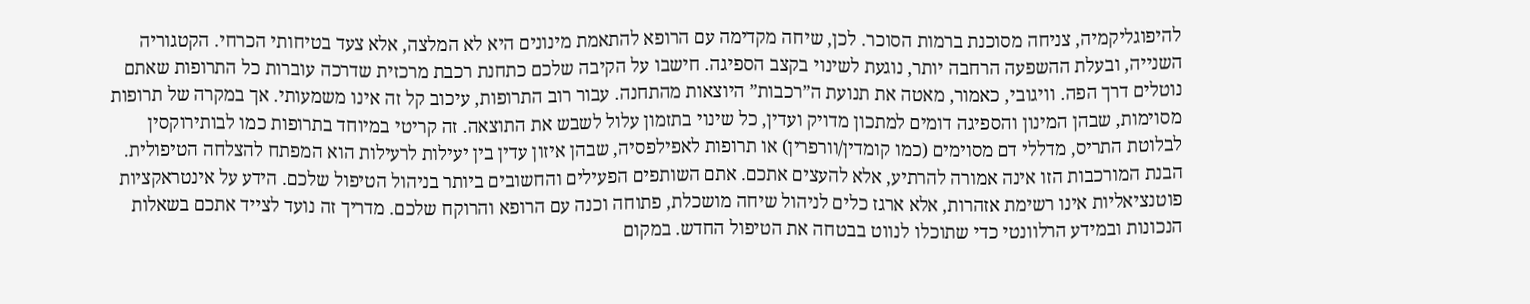להיפוגליקמיה, צניחה מסוכנת ברמות הסוכר. לכן, שיחה מקדימה עם הרופא להתאמת מינונים היא לא המלצה, אלא צעד בטיחותי הכרחי. הקטגוריה השנייה, ובעלת ההשפעה הרחבה יותר, נוגעת לשינוי בקצב הספיגה. חישבו על הקיבה שלכם כתחנת רכבת מרכזית שדרכה עוברות כל התרופות שאתם נוטלים דרך הפה. וויגובי, כאמור, מאטה את תנועת ה”רכבות” היוצאות מהתחנה. עבור רוב התרופות, עיכוב קל זה אינו משמעותי. אך במקרה של תרופות מסוימות, שבהן המינון והספיגה דומים למתכון מדויק ועדין, כל שינוי בתזמון עלול לשבש את התוצאה. זה קריטי במיוחד בתרופות כמו לבותירוקסין לבלוטת התריס, מדללי דם מסוימים (כמו קומדין/וורפרין) או תרופות לאפילפסיה, שבהן איזון עדין בין יעילות לרעילות הוא המפתח להצלחה הטיפולית.
הבנת המורכבות הזו אינה אמורה להרתיע, אלא להעצים אתכם. אתם השותפים הפעילים והחשובים ביותר בניהול הטיפול שלכם. הידע על אינטראקציות פוטנציאליות אינו רשימת אזהרות, אלא ארגז כלים לניהול שיחה מושכלת, פתוחה וכנה עם הרופא והרוקח שלכם. מדריך זה נועד לצייד אתכם בשאלות הנכונות ובמידע הרלוונטי כדי שתוכלו לנווט בבטחה את הטיפול החדש. במקום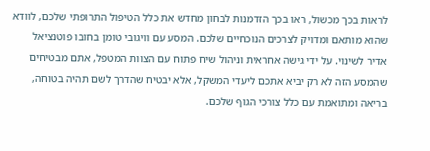לראות בכך מכשול, ראו בכך הזדמנות לבחון מחדש את כלל הטיפול התרופתי שלכם, לוודא שהוא מותאם ומדויק לצרכים הנוכחיים שלכם. המסע עם וויגובי טומן בחובו פוטנציאל אדיר לשינוי. על ידי גישה אחראית וניהול שיח פתוח עם הצוות המטפל, אתם מבטיחים שהמסע הזה לא רק יביא אתכם ליעדי המשקל, אלא יבטיח שהדרך לשם תהיה בטוחה, בריאה ומתואמת עם כלל צורכי הגוף שלכם.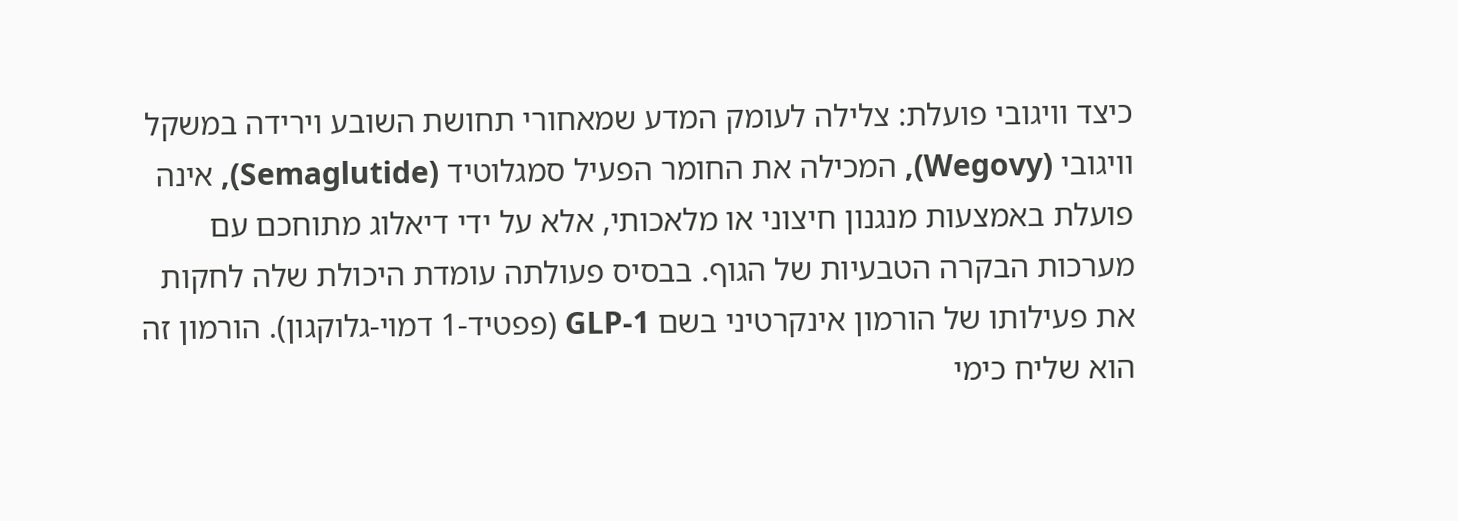כיצד וויגובי פועלת: צלילה לעומק המדע שמאחורי תחושת השובע וירידה במשקל
וויגובי (Wegovy), המכילה את החומר הפעיל סמגלוטיד (Semaglutide), אינה פועלת באמצעות מנגנון חיצוני או מלאכותי, אלא על ידי דיאלוג מתוחכם עם מערכות הבקרה הטבעיות של הגוף. בבסיס פעולתה עומדת היכולת שלה לחקות את פעילותו של הורמון אינקרטיני בשם GLP-1 (פפטיד-1 דמוי-גלוקגון). הורמון זה הוא שליח כימי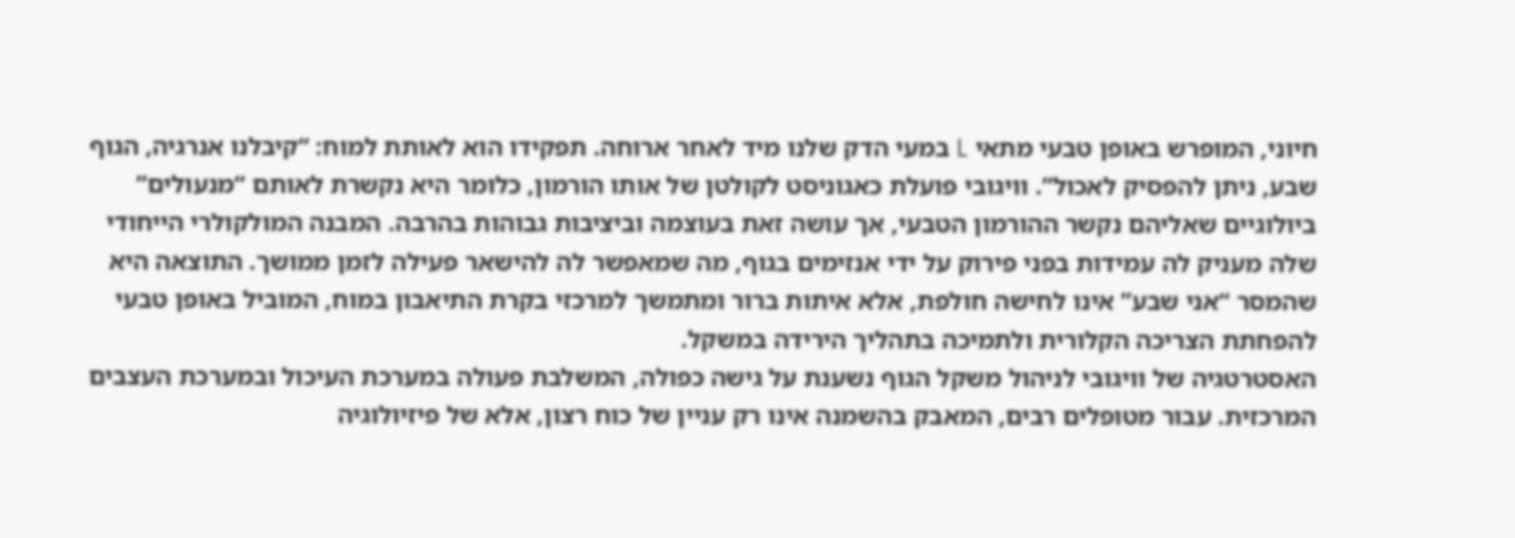חיוני, המופרש באופן טבעי מתאי L במעי הדק שלנו מיד לאחר ארוחה. תפקידו הוא לאותת למוח: “קיבלנו אנרגיה, הגוף שבע, ניתן להפסיק לאכול”. וויגובי פועלת כאגוניסט לקולטן של אותו הורמון, כלומר היא נקשרת לאותם “מנעולים” ביולוגיים שאליהם נקשר ההורמון הטבעי, אך עושה זאת בעוצמה וביציבות גבוהות בהרבה. המבנה המולקולרי הייחודי שלה מעניק לה עמידות בפני פירוק על ידי אנזימים בגוף, מה שמאפשר לה להישאר פעילה לזמן ממושך. התוצאה היא שהמסר “אני שבע” אינו לחישה חולפת, אלא איתות ברור ומתמשך למרכזי בקרת התיאבון במוח, המוביל באופן טבעי להפחתת הצריכה הקלורית ולתמיכה בתהליך הירידה במשקל.
האסטרטגיה של וויגובי לניהול משקל הגוף נשענת על גישה כפולה, המשלבת פעולה במערכת העיכול ובמערכת העצבים המרכזית. עבור מטופלים רבים, המאבק בהשמנה אינו רק עניין של כוח רצון, אלא של פיזיולוגיה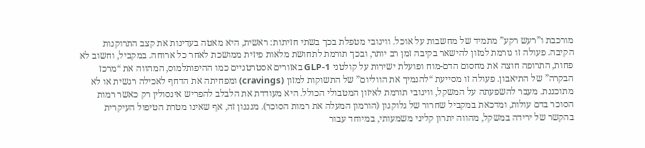מורכבת ו”רעש רקע” מתמיד של מחשבות על אוכל. וויגובי מטפלת בכך בשתי חזיתות: ראשית, היא מאטה בעדינות את קצב התרוקנות הקיבה. פעולה זו גורמת למזון להישאר בקיבה זמן רב יותר, ובכך תורמת לתחושת מלאות פיזית ממושכת לאחר כל ארוחה. במקביל, וחשוב לא פחות, התרופה חוצה את מחסום הדם-מוח ופועלת ישירות על קולטני GLP-1 באזורים אסטרטגיים כמו ההיפותלמוס, המהווה את “מרכז הבקרה” של התיאבון. פעולה זו מסייעת “להנמיך את הווליום” של התשוקות למזון (cravings) ומפחיתה את הדחף לאכילה רגשית או לא מתוכננת. מעבר להשפעתה על המשקל, וויגובי תורמת לאיזון המטבולי הכולל. היא מעודדת את הלבלב להפריש אינסולין רק כאשר רמות הסוכר בדם עולות, ומדכאת במקביל שחרור של גלוקגון (הורמון המעלה את רמות הסוכר). מנגנון זה, אף שאינו מטרת הטיפול העיקרית בהקשר של ירידה במשקל, מהווה יתרון קליני משמעותי, במיוחד עבור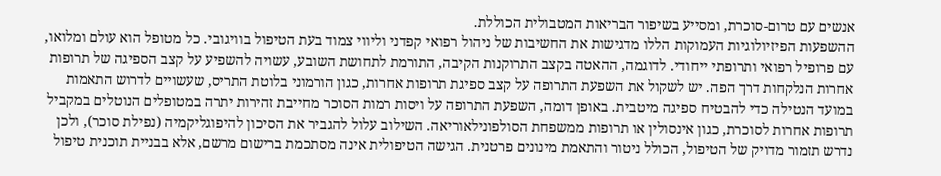אנשים עם טרום-סוכרת, ומסייע בשיפור הבריאות המטבולית הכוללת.
ההשפעות הפיזיולוגיות העמוקות הללו מדגישות את החשיבות של ניהול רפואי קפדני וליווי צמוד בעת הטיפול בוויגובי. כל מטופל הוא עולם ומלואו, עם פרופיל רפואי ותרופתי ייחודי. לדוגמה, ההאטה בקצב התרוקנות הקיבה, התורמת לתחושת השובע, עשויה להשפיע על קצב הספיגה של תרופות אחרות הנלקחות דרך הפה. יש לשקול את השפעת התרופה על קצב ספיגת תרופות אחרות, כגון הורמוני בלוטת התריס, שעשויים לדרוש התאמות במועד הנטילה כדי להבטיח ספיגה מיטבית. באופן דומה, השפעת התרופה על ויסות רמות הסוכר מחייבת זהירות יתרה במטופלים הנוטלים במקביל תרופות אחרות לסוכרת, כגון אינסולין או תרופות ממשפחת הסולפונילאוריאה. השילוב עלול להגביר את הסיכון להיפוגליקמיה (נפילת סוכר), ולכן נדרש תזמור מדויק של הטיפול, הכולל ניטור והתאמת מינונים פרטנית. הגישה הטיפולית אינה מסתכמת ברישום מרשם, אלא בבניית תוכנית טיפול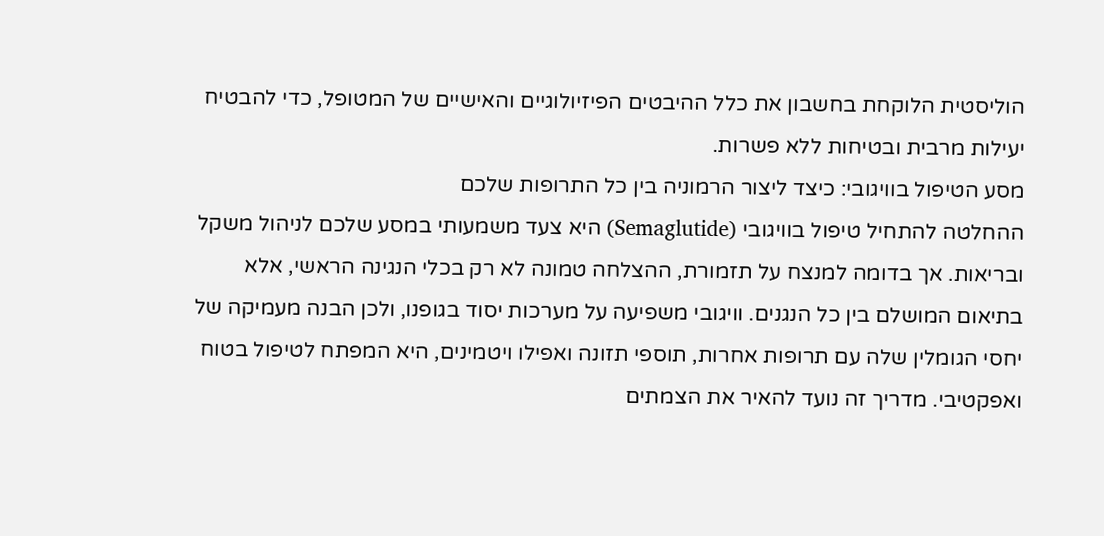הוליסטית הלוקחת בחשבון את כלל ההיבטים הפיזיולוגיים והאישיים של המטופל, כדי להבטיח יעילות מרבית ובטיחות ללא פשרות.
מסע הטיפול בוויגובי: כיצד ליצור הרמוניה בין כל התרופות שלכם
ההחלטה להתחיל טיפול בוויגובי (Semaglutide) היא צעד משמעותי במסע שלכם לניהול משקל ובריאות. אך בדומה למנצח על תזמורת, ההצלחה טמונה לא רק בכלי הנגינה הראשי, אלא בתיאום המושלם בין כל הנגנים. וויגובי משפיעה על מערכות יסוד בגופנו, ולכן הבנה מעמיקה של יחסי הגומלין שלה עם תרופות אחרות, תוספי תזונה ואפילו ויטמינים, היא המפתח לטיפול בטוח ואפקטיבי. מדריך זה נועד להאיר את הצמתים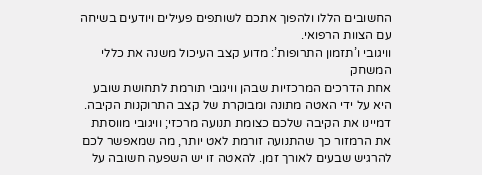החשובים הללו ולהפוך אתכם לשותפים פעילים ויודעים בשיחה עם הצוות הרפואי.
וויגובי ו’תזמון התרופות’: מדוע קצב העיכול משנה את כללי המשחק
אחת הדרכים המרכזיות שבהן וויגובי תורמת לתחושת שובע היא על ידי האטה מתונה ומבוקרת של קצב התרוקנות הקיבה. דמיינו את הקיבה שלכם כצומת תנועה מרכזי; וויגובי מווסתת את הרמזור כך שהתנועה זורמת לאט יותר, מה שמאפשר לכם להרגיש שבעים לאורך זמן. להאטה זו יש השפעה חשובה על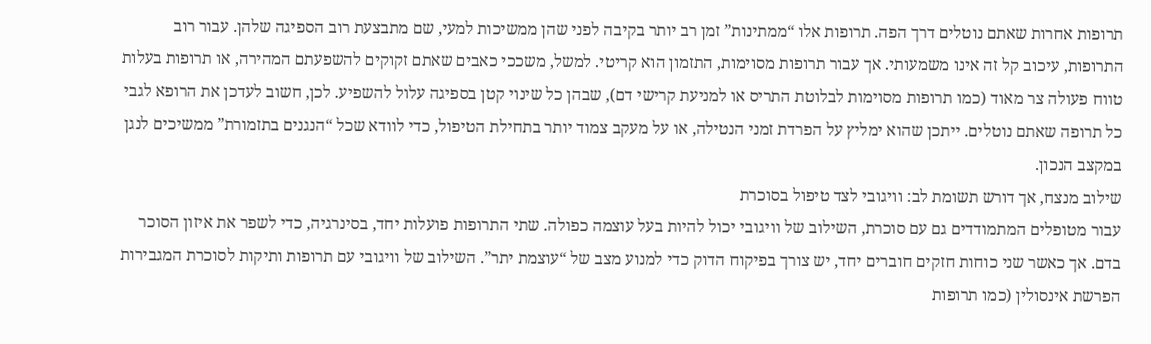תרופות אחרות שאתם נוטלים דרך הפה. תרופות אלו “ממתינות” זמן רב יותר בקיבה לפני שהן ממשיכות למעי, שם מתבצעת רוב הספיגה שלהן. עבור רוב התרופות, עיכוב קל זה אינו משמעותי. אך עבור תרופות מסוימות, התזמון הוא קריטי. למשל, משככי כאבים שאתם זקוקים להשפעתם המהירה, או תרופות בעלות טווח פעולה צר מאוד (כמו תרופות מסוימות לבלוטת התריס או למניעת קרישי דם), שבהן כל שינוי קטן בספיגה עלול להשפיע. לכן, חשוב לעדכן את הרופא לגבי כל תרופה שאתם נוטלים. ייתכן שהוא ימליץ על הפרדת זמני הנטילה, או על מעקב צמוד יותר בתחילת הטיפול, כדי לוודא שכל “הנגנים בתזמורת” ממשיכים לנגן במקצב הנכון.
שילוב מנצח, אך דורש תשומת לב: וויגובי לצד טיפול בסוכרת
עבור מטופלים המתמודדים גם עם סוכרת, השילוב של וויגובי יכול להיות בעל עוצמה כפולה. שתי התרופות פועלות יחד, בסינרגיה, כדי לשפר את איזון הסוכר בדם. אך כאשר שני כוחות חזקים חוברים יחד, יש צורך בפיקוח הדוק כדי למנוע מצב של “עוצמת יתר”. השילוב של וויגובי עם תרופות ותיקות לסוכרת המגבירות הפרשת אינסולין (כמו תרופות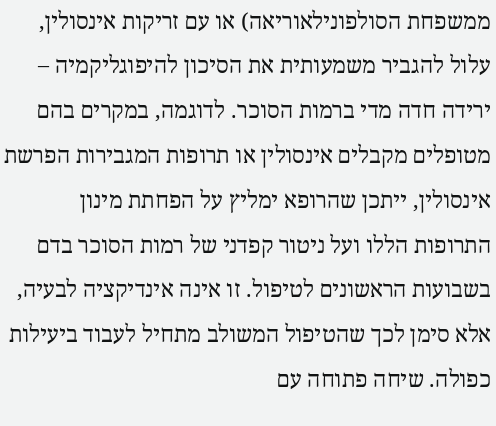ממשפחת הסולפונילאוריאה) או עם זריקות אינסולין, עלול להגביר משמעותית את הסיכון להיפוגליקמיה – ירידה חדה מדי ברמות הסוכר. לדוגמה, במקרים בהם מטופלים מקבלים אינסולין או תרופות המגבירות הפרשת אינסולין, ייתכן שהרופא ימליץ על הפחתת מינון התרופות הללו ועל ניטור קפדני של רמות הסוכר בדם בשבועות הראשונים לטיפול. זו אינה אינדיקציה לבעיה, אלא סימן לכך שהטיפול המשולב מתחיל לעבוד ביעילות כפולה. שיחה פתוחה עם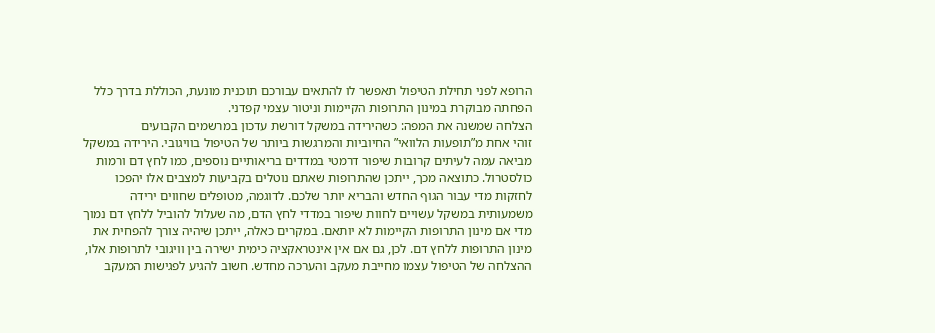הרופא לפני תחילת הטיפול תאפשר לו להתאים עבורכם תוכנית מונעת, הכוללת בדרך כלל הפחתה מבוקרת במינון התרופות הקיימות וניטור עצמי קפדני.
הצלחה שמשנה את המפה: כשהירידה במשקל דורשת עדכון במרשמים הקבועים
זוהי אחת מ”תופעות הלוואי” החיוביות והמרגשות ביותר של הטיפול בוויגובי. הירידה במשקל מביאה עמה לעיתים קרובות שיפור דרמטי במדדים בריאותיים נוספים, כמו לחץ דם ורמות כולסטרול. כתוצאה מכך, ייתכן שהתרופות שאתם נוטלים בקביעות למצבים אלו יהפכו לחזקות מדי עבור הגוף החדש והבריא יותר שלכם. לדוגמה, מטופלים שחווים ירידה משמעותית במשקל עשויים לחוות שיפור במדדי לחץ הדם, מה שעלול להוביל ללחץ דם נמוך מדי אם מינון התרופות הקיימות לא יותאם. במקרים כאלה, ייתכן שיהיה צורך להפחית את מינון התרופות ללחץ דם. לכן, גם אם אין אינטראקציה כימית ישירה בין וויגובי לתרופות אלו, ההצלחה של הטיפול עצמו מחייבת מעקב והערכה מחדש. חשוב להגיע לפגישות המעקב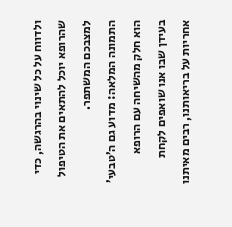ולדווח על כל שינוי בהרגשה, כדי שהרופא יוכל להתאים את הטיפול למצבכם המשתפר.
התמונה המלאה: מדוע גם ה’טבעי’ הוא חלק מהשיחה עם הרופא
בעידן שבו אנו שואפים לקחת אחריות על בריאותנו, רבים מאיתנו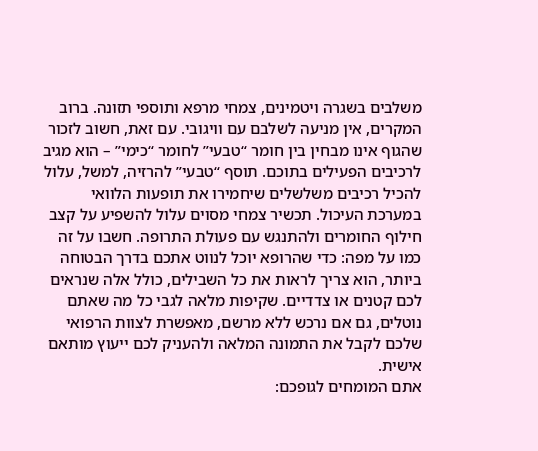משלבים בשגרה ויטמינים, צמחי מרפא ותוספי תזונה. ברוב המקרים, אין מניעה לשלבם עם וויגובי. עם זאת, חשוב לזכור שהגוף אינו מבחין בין חומר “טבעי” לחומר “כימי” – הוא מגיב לרכיבים הפעילים בתוכם. תוסף “טבעי” להרזיה, למשל, עלול להכיל רכיבים משלשלים שיחמירו את תופעות הלוואי במערכת העיכול. תכשיר צמחי מסוים עלול להשפיע על קצב חילוף החומרים ולהתנגש עם פעולת התרופה. חשבו על זה כמו על מפה: כדי שהרופא יוכל לנווט אתכם בדרך הבטוחה ביותר, הוא צריך לראות את כל השבילים, כולל אלה שנראים לכם קטנים או צדדיים. שקיפות מלאה לגבי כל מה שאתם נוטלים, גם אם נרכש ללא מרשם, מאפשרת לצוות הרפואי שלכם לקבל את התמונה המלאה ולהעניק לכם ייעוץ מותאם אישית.
אתם המומחים לגופכם: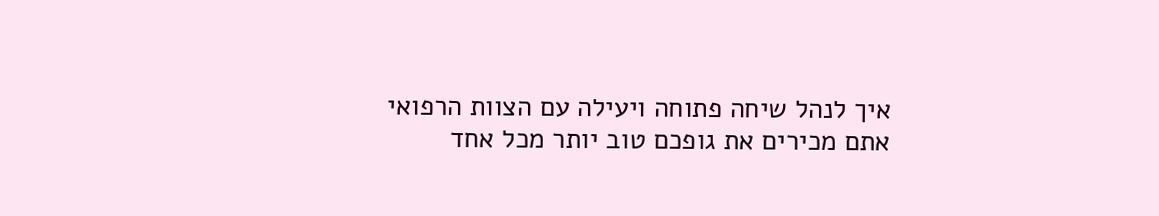איך לנהל שיחה פתוחה ויעילה עם הצוות הרפואי
אתם מכירים את גופכם טוב יותר מכל אחד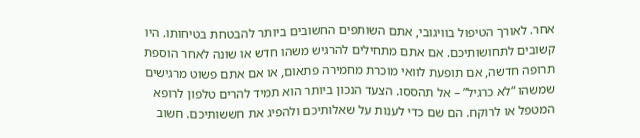אחר. לאורך הטיפול בוויגובי, אתם השותפים החשובים ביותר להבטחת בטיחותו. היו קשובים לתחושותיכם. אם אתם מתחילים להרגיש משהו חדש או שונה לאחר הוספת תרופה חדשה, אם תופעת לוואי מוכרת מחמירה פתאום, או אם אתם פשוט מרגישים שמשהו “לא כרגיל” – אל תהססו. הצעד הנכון ביותר הוא תמיד להרים טלפון לרופא המטפל או לרוקח. הם שם כדי לענות על שאלותיכם ולהפיג את חששותיכם. חשוב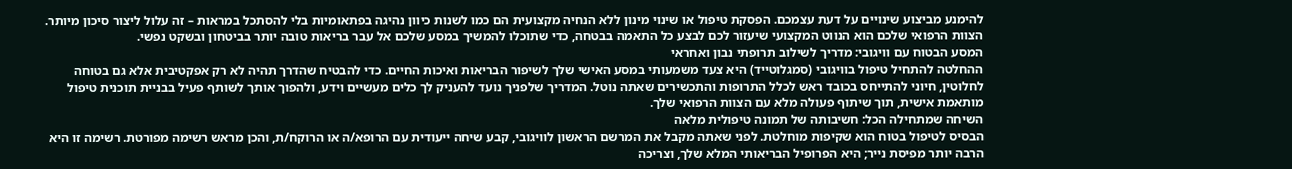להימנע מביצוע שינויים על דעת עצמכם. הפסקת טיפול או שינוי מינון ללא הנחיה מקצועית הם כמו לשנות כיוון נהיגה בפתאומיות בלי להסתכל במראות – זה עלול ליצור סיכון מיותר. הצוות הרפואי שלכם הוא הנווט המקצועי שיעזור לכם לבצע כל התאמה בבטחה, כדי שתוכלו להמשיך במסע שלכם אל עבר בריאות טובה יותר בביטחון ובשקט נפשי.
המסע הבטוח עם וויגובי: מדריך לשילוב תרופתי נבון ואחראי
ההחלטה להתחיל טיפול בוויגובי (סמגלוטייד) היא צעד משמעותי במסע האישי שלך לשיפור הבריאות ואיכות החיים. כדי להבטיח שהדרך תהיה לא רק אפקטיבית אלא גם בטוחה לחלוטין, חיוני להתייחס בכובד ראש לכלל התרופות והתכשירים שאתה נוטל. המדריך שלפניך נועד להעניק לך כלים מעשיים וידע, ולהפוך אותך לשותף פעיל בבניית תוכנית טיפול מותאמת אישית, תוך שיתוף פעולה מלא עם הצוות הרפואי שלך.
השיחה שמתחילה הכל: חשיבותה של תמונה טיפולית מלאה
הבסיס לטיפול בטוח הוא שקיפות מוחלטת. לפני שאתה מקבל את המרשם הראשון לוויגובי, קבע שיחה ייעודית עם הרופא/ה או הרוקח/ת, והכן מראש רשימה מפורטת. רשימה זו היא הרבה יותר מפיסת נייר; היא הפרופיל הבריאותי המלא שלך, וצריכה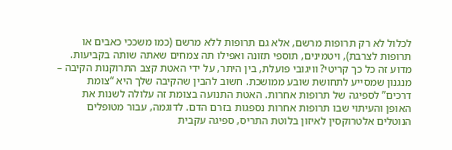לכלול לא רק תרופות מרשם, אלא גם תרופות ללא מרשם (כמו משככי כאבים או תרופות לצרבת), ויטמינים, תוספי תזונה ואפילו תה צמחים שאתה שותה בקביעות. מדוע זה כל כך קריטי? וויגובי פועלת, בין היתר, על ידי האטת קצב התרוקנות הקיבה – מנגנון שמסייע לתחושת שובע ממושכת. חשוב להבין שהקיבה שלך היא “צומת דרכים” לספיגה של תרופות אחרות. האטת התנועה בצומת זה עלולה לשנות את האופן והעיתוי שבו תרופות אחרות נספגות בזרם הדם. לדוגמה, עבור מטופלים הנוטלים אלטרוקסין לאיזון בלוטת התריס, ספיגה עקבית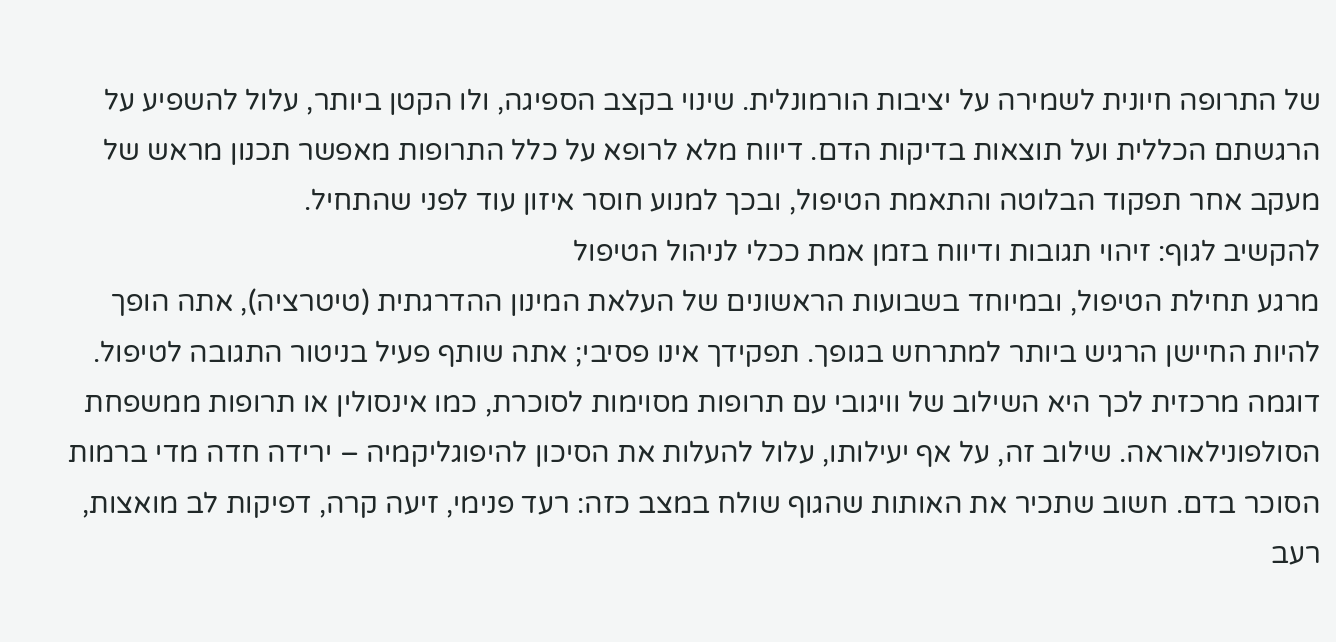של התרופה חיונית לשמירה על יציבות הורמונלית. שינוי בקצב הספיגה, ולו הקטן ביותר, עלול להשפיע על הרגשתם הכללית ועל תוצאות בדיקות הדם. דיווח מלא לרופא על כלל התרופות מאפשר תכנון מראש של מעקב אחר תפקוד הבלוטה והתאמת הטיפול, ובכך למנוע חוסר איזון עוד לפני שהתחיל.
להקשיב לגוף: זיהוי תגובות ודיווח בזמן אמת ככלי לניהול הטיפול
מרגע תחילת הטיפול, ובמיוחד בשבועות הראשונים של העלאת המינון ההדרגתית (טיטרציה), אתה הופך להיות החיישן הרגיש ביותר למתרחש בגופך. תפקידך אינו פסיבי; אתה שותף פעיל בניטור התגובה לטיפול. דוגמה מרכזית לכך היא השילוב של וויגובי עם תרופות מסוימות לסוכרת, כמו אינסולין או תרופות ממשפחת הסולפונילאוראה. שילוב זה, על אף יעילותו, עלול להעלות את הסיכון להיפוגליקמיה – ירידה חדה מדי ברמות הסוכר בדם. חשוב שתכיר את האותות שהגוף שולח במצב כזה: רעד פנימי, זיעה קרה, דפיקות לב מואצות, רעב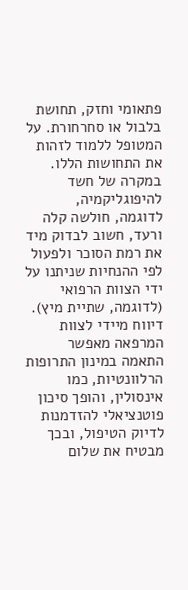פתאומי וחזק, תחושת בלבול או סחרחורת. על המטופל ללמוד לזהות את התחושות הללו. במקרה של חשד להיפוגליקמיה, לדוגמה, חולשה קלה ורעד, חשוב לבדוק מיד את רמת הסוכר ולפעול לפי ההנחיות שניתנו על ידי הצוות הרפואי (לדוגמה, שתיית מיץ). דיווח מיידי לצוות המרפאה מאפשר התאמה במינון התרופות הרלוונטיות, כמו אינסולין, והופך סיכון פוטנציאלי להזדמנות לדיוק הטיפול, ובכך מבטיח את שלום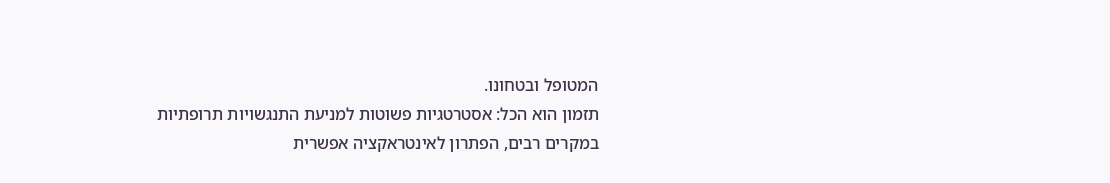המטופל ובטחונו.
תזמון הוא הכל: אסטרטגיות פשוטות למניעת התנגשויות תרופתיות
במקרים רבים, הפתרון לאינטראקציה אפשרית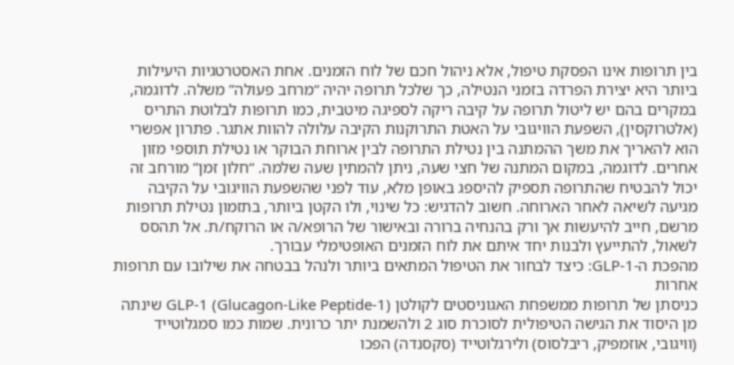בין תרופות אינו הפסקת טיפול, אלא ניהול חכם של לוח הזמנים. אחת האסטרטגיות היעילות ביותר היא יצירת הפרדה בזמני הנטילה, כך שלכל תרופה יהיה “מרחב פעולה” משלה. לדוגמה, במקרים בהם יש ליטול תרופה על קיבה ריקה לספיגה מיטבית, כמו תרופות לבלוטת התריס (אלטרוקסין), השפעת הוויגובי על האטת התרוקנות הקיבה עלולה להוות אתגר. פתרון אפשרי הוא להאריך את משך ההמתנה בין נטילת התרופה לבין ארוחת הבוקר או נטילת תוספי מזון אחרים. לדוגמה, במקום המתנה של חצי שעה, ניתן להמתין שעה שלמה. “חלון זמן” מורחב זה יכול להבטיח שהתרופה תספיק להיספג באופן מלא, עוד לפני שהשפעת הוויגובי על הקיבה מגיעה לשיאה לאחר הארוחה. חשוב להדגיש: כל שינוי, ולו הקטן ביותר, בתזמון נטילת תרופות מרשם, חייב להיעשות אך ורק בהנחיה ברורה ובאישור של הרופא/ה או הרוקח/ת. אל תהסס לשאול, להתייעץ ולבנות יחד איתם את לוח הזמנים האופטימלי עבורך.
מהפכת ה-GLP-1: כיצד לבחור את הטיפול המתאים ביותר ולנהל בבטחה את שילובו עם תרופות אחרות
כניסתן של תרופות ממשפחת האגוניסטים לקולטן GLP-1 (Glucagon-Like Peptide-1) שינתה מן היסוד את הגישה הטיפולית לסוכרת סוג 2 ולהשמנת יתר כרונית. שמות כמו סמגלוטייד (וויגובי, אוזמפיק, ריבלסוס) ולירגלוטייד (סקסנדה) הפכו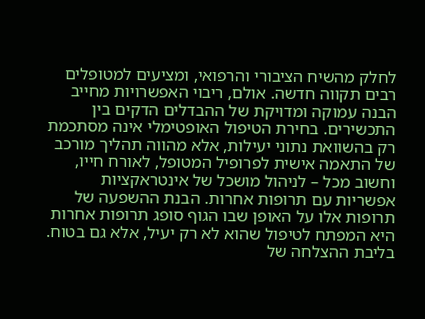לחלק מהשיח הציבורי והרפואי, ומציעים למטופלים רבים תקווה חדשה. אולם, ריבוי האפשרויות מחייב הבנה עמוקה ומדויקת של ההבדלים הדקים בין התכשירים. בחירת הטיפול האופטימלי אינה מסתכמת רק בהשוואת נתוני יעילות, אלא מהווה תהליך מורכב של התאמה אישית לפרופיל המטופל, לאורח חייו, וחשוב מכל – לניהול מושכל של אינטראקציות אפשריות עם תרופות אחרות. הבנת ההשפעה של תרופות אלו על האופן שבו הגוף סופג תרופות אחרות היא המפתח לטיפול שהוא לא רק יעיל, אלא גם בטוח.
בליבת ההצלחה של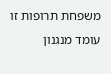משפחת תרופות זו עומד מנגנון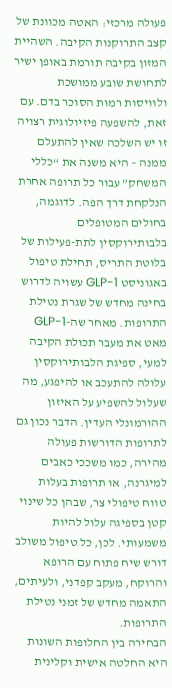פעולה מרכזי: האטה מכוונת של קצב התרוקנות הקיבה. השהיית המזון בקיבה תורמת באופן ישיר לתחושת שובע ממושכת ולוויסות רמות הסוכר בדם. עם זאת, להשפעה פיזיולוגית רצויה זו יש השלכה שאין להתעלם ממנה – היא משנה את “כללי המשחק” עבור כל תרופה אחרת הנלקחת דרך הפה. לדוגמה, בחולים המטופלים בלבותירוקסין לתת-פעילות של בלוטת התריס, תחילת טיפול באגוניסט GLP-1 עשויה לדרוש בחינה מחדש של שגרת נטילת התרופות. מאחר שה-GLP-1 מאט את מעבר תכולת הקיבה למעי, ספיגת הלבותירוקסין עלולה להתעכב או להיפגע, מה שעלול להשפיע על האיזון ההורמונלי העדין. הדבר נכון גם לתרופות הדורשות פעולה מהירה, כמו משככי כאבים למיגרנה, או תרופות בעלות טווח טיפולי צר, שבהן כל שינוי קטן בספיגה עלול להיות משמעותי. לכן, כל טיפול משולב דורש שיח פתוח עם הרופא והרוקח, מעקב קפדני, ולעיתים, התאמה מחדש של זמני נטילת התרופות.
הבחירה בין החלופות השונות היא החלטה אישית וקלינית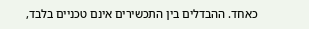כאחד. ההבדלים בין התכשירים אינם טכניים בלבד,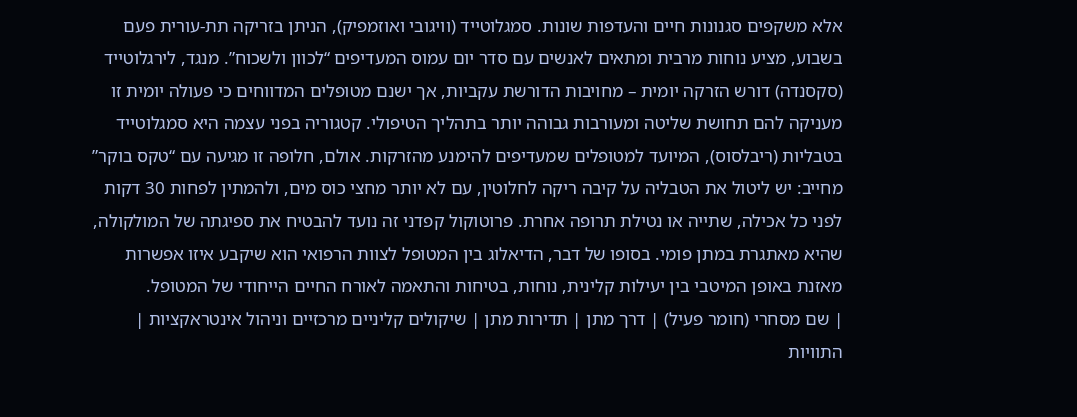אלא משקפים סגנונות חיים והעדפות שונות. סמגלוטייד (וויגובי ואוזמפיק), הניתן בזריקה תת-עורית פעם בשבוע, מציע נוחות מרבית ומתאים לאנשים עם סדר יום עמוס המעדיפים “לכוון ולשכוח”. מנגד, לירגלוטייד (סקסנדה) דורש הזרקה יומית – מחויבות הדורשת עקביות, אך ישנם מטופלים המדווחים כי פעולה יומית זו מעניקה להם תחושת שליטה ומעורבות גבוהה יותר בתהליך הטיפולי. קטגוריה בפני עצמה היא סמגלוטייד בטבליות (ריבלסוס), המיועד למטופלים שמעדיפים להימנע מהזרקות. אולם, חלופה זו מגיעה עם “טקס בוקר” מחייב: יש ליטול את הטבליה על קיבה ריקה לחלוטין, עם לא יותר מחצי כוס מים, ולהמתין לפחות 30 דקות לפני כל אכילה, שתייה או נטילת תרופה אחרת. פרוטוקול קפדני זה נועד להבטיח את ספיגתה של המולקולה, שהיא מאתגרת במתן פומי. בסופו של דבר, הדיאלוג בין המטופל לצוות הרפואי הוא שיקבע איזו אפשרות מאזנת באופן המיטבי בין יעילות קלינית, נוחות, בטיחות והתאמה לאורח החיים הייחודי של המטופל.
| שם מסחרי (חומר פעיל) | דרך מתן | תדירות מתן | שיקולים קליניים מרכזיים וניהול אינטראקציות | התוויות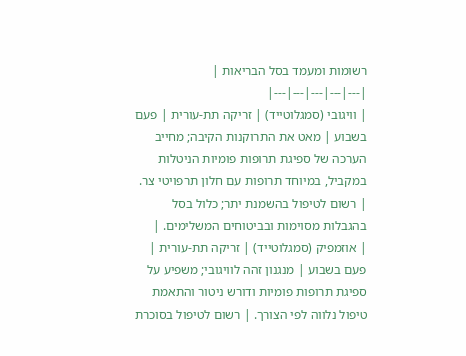רשומות ומעמד בסל הבריאות |
|---|---|---|---|---|
| וויגובי (סמגלוטייד) | זריקה תת-עורית | פעם בשבוע | מאט את התרוקנות הקיבה; מחייב הערכה של ספיגת תרופות פומיות הניטלות במקביל, במיוחד תרופות עם חלון תרפויטי צר. | רשום לטיפול בהשמנת יתר; כלול בסל בהגבלות מסוימות ובביטוחים המשלימים. |
| אוזמפיק (סמגלוטייד) | זריקה תת-עורית | פעם בשבוע | מנגנון זהה לוויגובי; משפיע על ספיגת תרופות פומיות ודורש ניטור והתאמת טיפול נלווה לפי הצורך. | רשום לטיפול בסוכרת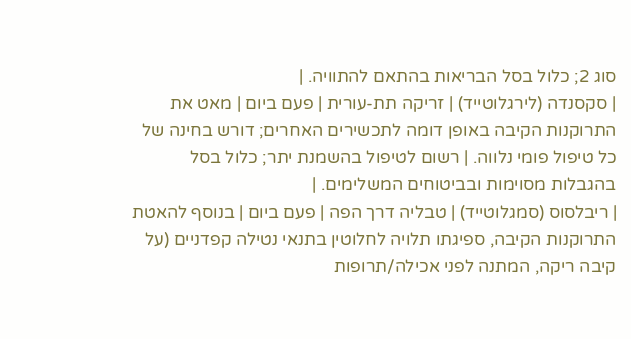סוג 2; כלול בסל הבריאות בהתאם להתוויה. |
| סקסנדה (לירגלוטייד) | זריקה תת-עורית | פעם ביום | מאט את התרוקנות הקיבה באופן דומה לתכשירים האחרים; דורש בחינה של כל טיפול פומי נלווה. | רשום לטיפול בהשמנת יתר; כלול בסל בהגבלות מסוימות ובביטוחים המשלימים. |
| ריבלסוס (סמגלוטייד) | טבליה דרך הפה | פעם ביום | בנוסף להאטת התרוקנות הקיבה, ספיגתו תלויה לחלוטין בתנאי נטילה קפדניים (על קיבה ריקה, המתנה לפני אכילה/תרופות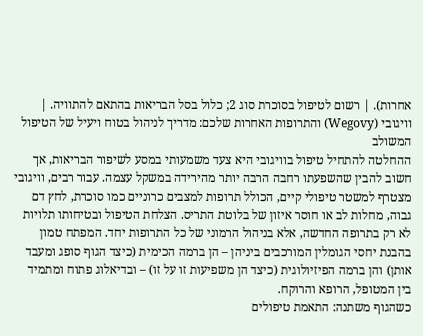אחרות). | רשום לטיפול בסוכרת סוג 2; כלול בסל הבריאות בהתאם להתוויה. |
וויגובי (Wegovy) והתרופות האחרות שלכם: מדריך לניהול בטוח ויעיל של הטיפול המשולב
ההחלטה להתחיל טיפול בוויגובי היא צעד משמעותי במסע לשיפור הבריאות, אך חשוב להבין שהשפעתו רחבה הרבה יותר מהירידה במשקל עצמה. עבור רבים, וויגובי מצטרף למשטר טיפולי קיים, הכולל תרופות למצבים כרוניים כמו סוכרת, לחץ דם גבוה, מחלות לב או חוסר איזון של בלוטת התריס. הצלחת הטיפול ובטיחותו תלויות לא רק בתרופה החדשה, אלא בניהול הרמוני של כל התרופות יחד. המפתח טמון בהבנת יחסי הגומלין המורכבים ביניהן – הן ברמה הכימית (כיצד הגוף סופג ומעבד אותן) והן ברמה הפיזיולוגית (כיצד הן משפיעות זו על זו) – ובדיאלוג פתוח ומתמיד בין המטופל, הרופא והרוקח.
כשהגוף משתנה: התאמת טיפולים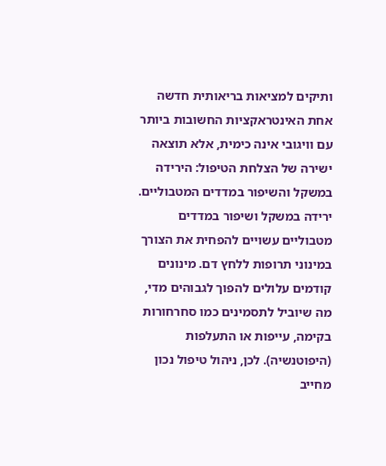ותיקים למציאות בריאותית חדשה
אחת האינטראקציות החשובות ביותר עם וויגובי אינה כימית, אלא תוצאה ישירה של הצלחת הטיפול: הירידה במשקל והשיפור במדדים המטבוליים. ירידה במשקל ושיפור במדדים מטבוליים עשויים להפחית את הצורך במינוני תרופות ללחץ דם. מינונים קודמים עלולים להפוך לגבוהים מדי, מה שיוביל לתסמינים כמו סחרחורות בקימה, עייפות או התעלפות (היפוטנשיה). לכן, ניהול טיפול נכון מחייב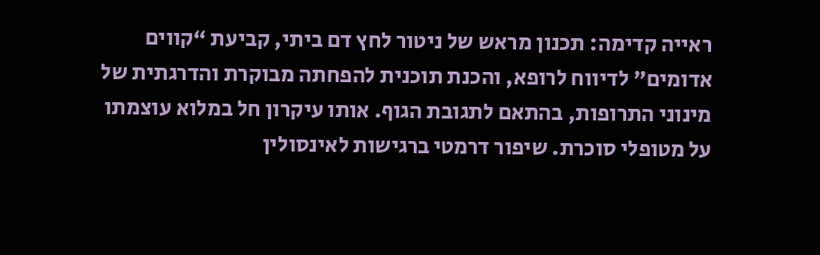ראייה קדימה: תכנון מראש של ניטור לחץ דם ביתי, קביעת “קווים אדומים” לדיווח לרופא, והכנת תוכנית להפחתה מבוקרת והדרגתית של מינוני התרופות, בהתאם לתגובת הגוף. אותו עיקרון חל במלוא עוצמתו על מטופלי סוכרת. שיפור דרמטי ברגישות לאינסולין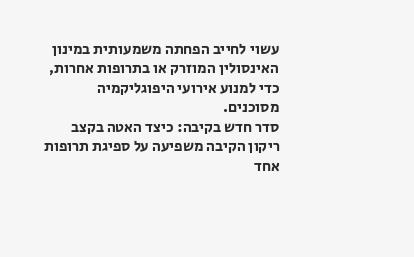עשוי לחייב הפחתה משמעותית במינון האינסולין המוזרק או בתרופות אחרות, כדי למנוע אירועי היפוגליקמיה מסוכנים.
סדר חדש בקיבה: כיצד האטה בקצב ריקון הקיבה משפיעה על ספיגת תרופות
אחד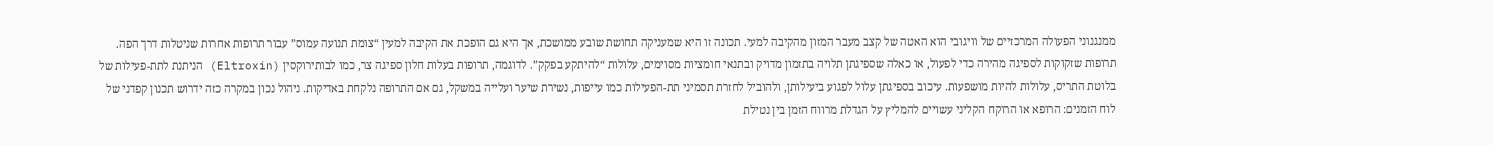ממנגנוני הפעולה המרכזיים של וויגובי הוא האטה של קצב מעבר המזון מהקיבה למעי. תכונה זו היא שמעניקה תחושת שובע ממושכת, אך היא גם הופכת את הקיבה למעין “צומת תנועה עמוס” עבור תרופות אחרות שניטלות דרך הפה. תרופות שזקוקות לספיגה מהירה כדי לפעול, או כאלה שספיגתן תלויה בתזמון מדויק ובתנאי חומציות מסוימים, עלולות “להיתקע בפקק”. לדוגמה, תרופות בעלות חלון ספיגה צר, כמו לבותירוקסין (Eltroxin) הניתנת לתת-פעילות של בלוטת התריס, עלולות להיות מושפעות. עיכוב בספיגתן עלול לפגוע ביעילותן, ולהוביל לחזרת תסמיני תת-הפעילות כמו עייפות, נשירת שיער ועלייה במשקל, גם אם התרופה נלקחת באדיקות. ניהול נכון במקרה כזה ידרוש תכנון קפדני של לוח הזמנים: הרופא או הרוקח הקליני עשויים להמליץ על הגדלת מרווח הזמן בין נטילת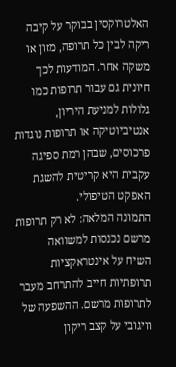האלטרוקסין בבוקר על קיבה ריקה לבין כל תרופה, מזון או משקה אחר. המודעות לכך חיונית גם עבור תרופות כמו גלולות למניעת היריון, אנטיביוטיקה או תרופות נוגדות פרכוסים, שבהן רמת ספיגה עקבית היא קריטית להשגת האפקט הטיפולי.
התמונה המלאה: לא רק תרופות מרשם נכנסות למשוואה
השיח על אינטראקציות תרופתיות חייב להתרחב מעבר לתרופות מרשם. ההשפעה של וויגובי על קצב ריקון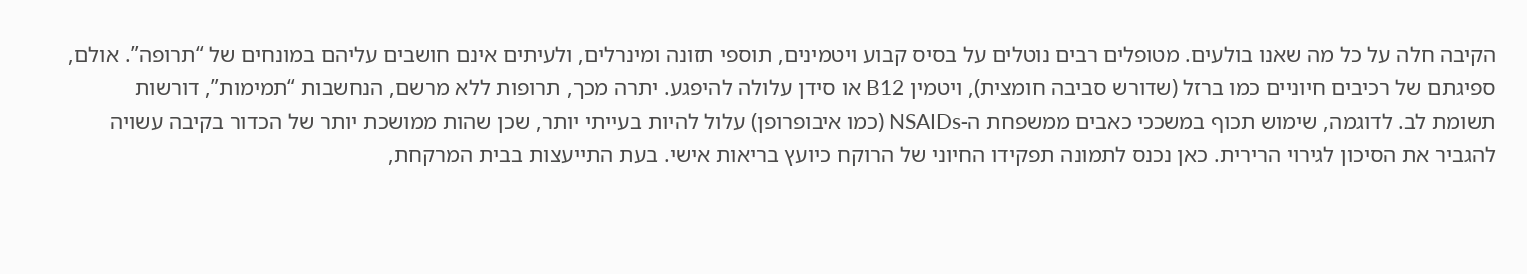הקיבה חלה על כל מה שאנו בולעים. מטופלים רבים נוטלים על בסיס קבוע ויטמינים, תוספי תזונה ומינרלים, ולעיתים אינם חושבים עליהם במונחים של “תרופה”. אולם, ספיגתם של רכיבים חיוניים כמו ברזל (שדורש סביבה חומצית), ויטמין B12 או סידן עלולה להיפגע. יתרה מכך, תרופות ללא מרשם, הנחשבות “תמימות”, דורשות תשומת לב. לדוגמה, שימוש תכוף במשככי כאבים ממשפחת ה-NSAIDs (כמו איבופרופן) עלול להיות בעייתי יותר, שכן שהות ממושכת יותר של הכדור בקיבה עשויה להגביר את הסיכון לגירוי הרירית. כאן נכנס לתמונה תפקידו החיוני של הרוקח כיועץ בריאות אישי. בעת התייעצות בבית המרקחת,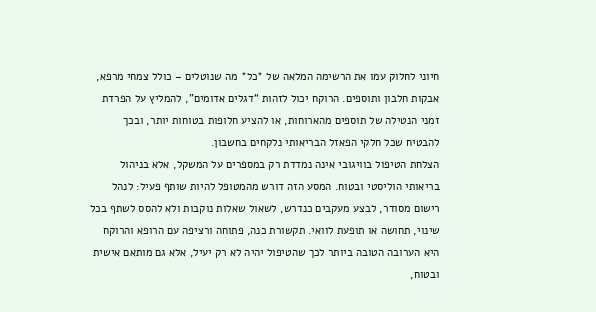חיוני לחלוק עמו את הרשימה המלאה של *כל* מה שנוטלים – כולל צמחי מרפא, אבקות חלבון ותוספים. הרוקח יכול לזהות “דגלים אדומים”, להמליץ על הפרדת זמני הנטילה של תוספים מהארוחות, או להציע חלופות בטוחות יותר, ובכך להבטיח שכל חלקי הפאזל הבריאותי נלקחים בחשבון.
הצלחת הטיפול בוויגובי אינה נמדדת רק במספרים על המשקל, אלא בניהול בריאותי הוליסטי ובטוח. המסע הזה דורש מהמטופל להיות שותף פעיל: לנהל רישום מסודר, לבצע מעקבים כנדרש, לשאול שאלות נוקבות ולא להסס לשתף בכל שינוי, תחושה או תופעת לוואי. תקשורת כנה, פתוחה ורציפה עם הרופא והרוקח היא הערובה הטובה ביותר לכך שהטיפול יהיה לא רק יעיל, אלא גם מותאם אישית ובטוח,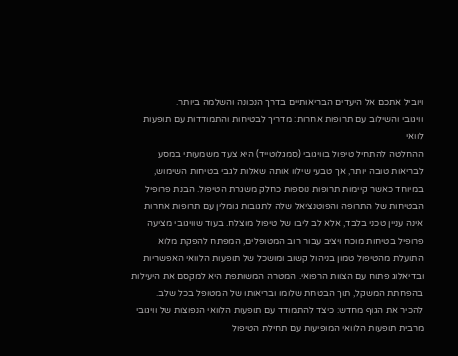ויוביל אתכם אל היעדים הבריאותיים בדרך הנכונה והשלמה ביותר.
וויגובי והשילוב עם תרופות אחרות: מדריך לבטיחות והתמודדות עם תופעות לוואי
ההחלטה להתחיל טיפול בוויגובי (סמגלוטייד) היא צעד משמעותי במסע לבריאות טובה יותר, אך טבעי שילוו אותה שאלות לגבי בטיחות השימוש, במיוחד כאשר קיימות תרופות נוספות כחלק משגרת הטיפול. הבנת פרופיל הבטיחות של התרופה והפוטנציאל שלה לתגובות גומלין עם תרופות אחרות אינה עניין טכני בלבד, אלא לב ליבו של טיפול מוצלח. בעוד שוויגובי מציעה פרופיל בטיחות מוכח ויציב עבור רוב המטופלים, המפתח להפקת מלוא התועלת מהטיפול טמון בניהול קשוב ומושכל של תופעות הלוואי האפשריות ובדיאלוג פתוח עם הצוות הרפואי. המטרה המשותפת היא למקסם את היעילות בהפחתת המשקל, תוך הבטחת שלומו ובריאותו של המטופל בכל שלב.
להכיר את הגוף מחדש: כיצד להתמודד עם תופעות הלוואי הנפוצות של וויגובי
מרבית תופעות הלוואי המופיעות עם תחילת הטיפול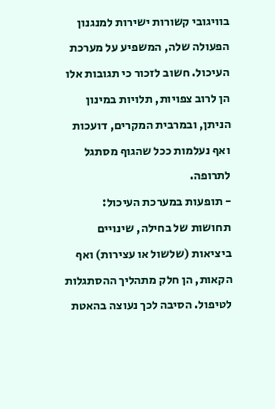בוויגובי קשורות ישירות למנגנון הפעולה שלה, המשפיע על מערכת העיכול. חשוב לזכור כי תגובות אלו הן לרוב צפויות, תלויות במינון הניתן, ובמרבית המקרים, דועכות ואף נעלמות ככל שהגוף מסתגל לתרופה.
- תופעות במערכת העיכול: תחושות של בחילה, שינויים ביציאות (שלשול או עצירות) ואף הקאות, הן חלק מתהליך ההסתגלות לטיפול. הסיבה לכך נעוצה בהאטת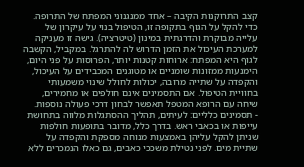קצב התרוקנות הקיבה – אחד ממנגנוני המפתח של התרופה. כדי להקל על הגוף בתקופה זו, הטיפול בנוי על עיקרון של עלייה מבוקרת והדרגתית במינון (טיטרציה). גישה זו מעניקה למערכת העיכול את הזמן הדרוש לה להתרגל. במקביל, הקשבה לגוף היא המפתח: ארוחות קטנות יותר, הפרוסות על פני היום, הימנעות ממזונות שומניים או מטוגנים המכבידים על העיכול, והקפדה על שתייה מרובה, יכולות לחולל שינוי משמעותי בחוויית הטיפול. אם התסמינים אינם חולפים או מחמירים, שיחה עם הרופא המטפל תאפשר לבחון דרכי פעולה נוספות.
- תסמינים כלליים: לעיתים, תהליך ההסתגלות מלווה בתחושת עייפות או בכאבי ראש. בדרך כלל, מדובר בתופעות חולפות שניתן להקל עליהן באמצעות מנוחה מספקת והקפדה על שתיית מים. לפני נטילת משככי כאבים, גם כאלו הנמכרים ללא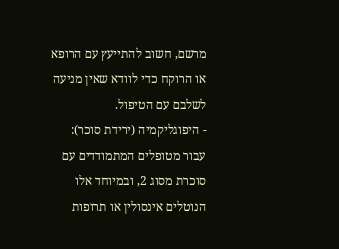מרשם, חשוב להתייעץ עם הרופא או הרוקח כדי לוודא שאין מניעה לשלבם עם הטיפול.
- היפוגליקמיה (ירידת סוכר): עבור מטופלים המתמודדים עם סוכרת מסוג 2, ובמיוחד אלו הנוטלים אינסולין או תרופות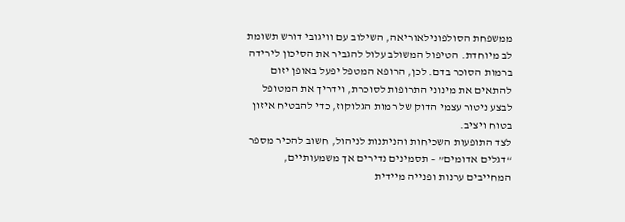ממשפחת הסולפונילאוריאה, השילוב עם וויגובי דורש תשומת לב מיוחדת. הטיפול המשולב עלול להגביר את הסיכון לירידה ברמות הסוכר בדם. לכן, הרופא המטפל יפעל באופן יזום להתאים את מינוני התרופות לסוכרת, וידריך את המטופל לבצע ניטור עצמי הדוק של רמות הגלוקוז, כדי להבטיח איזון בטוח ויציב.
לצד התופעות השכיחות והניתנות לניהול, חשוב להכיר מספר “דגלים אדומים” – תסמינים נדירים אך משמעותיים, המחייבים ערנות ופנייה מיידית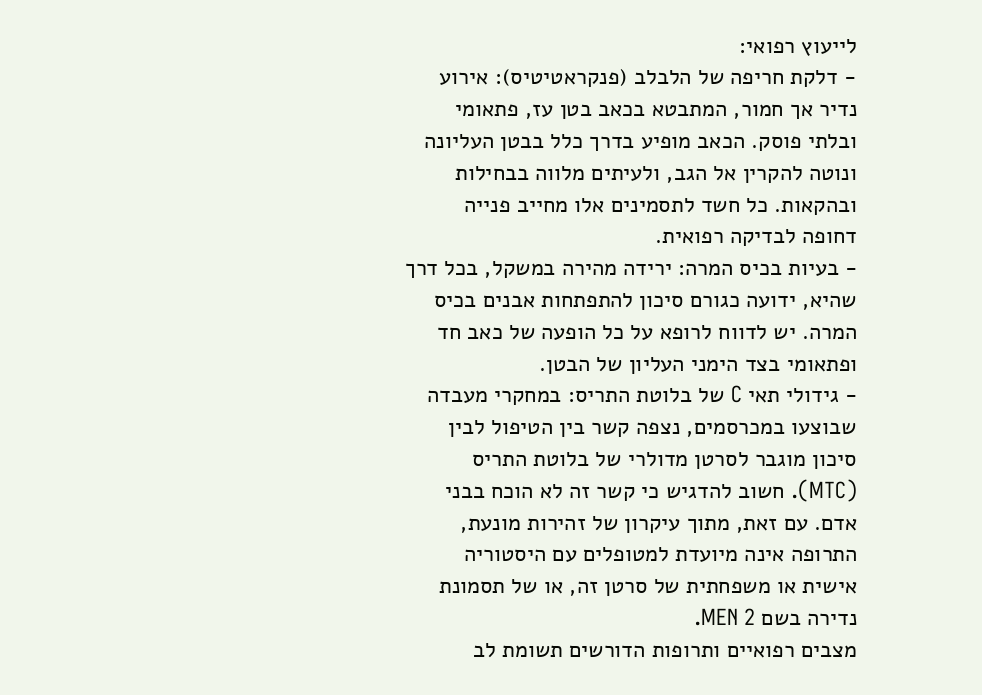לייעוץ רפואי:
- דלקת חריפה של הלבלב (פנקראטיטיס): אירוע נדיר אך חמור, המתבטא בכאב בטן עז, פתאומי ובלתי פוסק. הכאב מופיע בדרך כלל בבטן העליונה ונוטה להקרין אל הגב, ולעיתים מלווה בבחילות ובהקאות. כל חשד לתסמינים אלו מחייב פנייה דחופה לבדיקה רפואית.
- בעיות בכיס המרה: ירידה מהירה במשקל, בכל דרך שהיא, ידועה כגורם סיכון להתפתחות אבנים בכיס המרה. יש לדווח לרופא על כל הופעה של כאב חד ופתאומי בצד הימני העליון של הבטן.
- גידולי תאי C של בלוטת התריס: במחקרי מעבדה שבוצעו במכרסמים, נצפה קשר בין הטיפול לבין סיכון מוגבר לסרטן מדולרי של בלוטת התריס (MTC). חשוב להדגיש כי קשר זה לא הוכח בבני אדם. עם זאת, מתוך עיקרון של זהירות מונעת, התרופה אינה מיועדת למטופלים עם היסטוריה אישית או משפחתית של סרטן זה, או של תסמונת נדירה בשם MEN 2.
מצבים רפואיים ותרופות הדורשים תשומת לב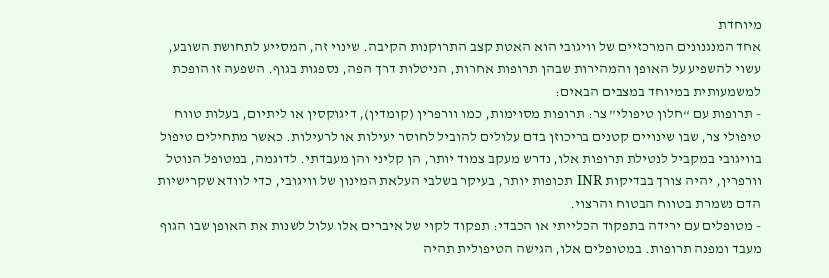מיוחדת
אחד המנגנונים המרכזיים של וויגובי הוא האטת קצב התרוקנות הקיבה. שינוי זה, המסייע לתחושת השובע, עשוי להשפיע על האופן והמהירות שבהן תרופות אחרות, הניטלות דרך הפה, נספגות בגוף. השפעה זו הופכת למשמעותית במיוחד במצבים הבאים:
- תרופות עם “חלון טיפולי” צר: תרופות מסוימות, כמו וורפרין (קומדין), דיגוקסין או ליתיום, בעלות טווח טיפולי צר, שבו שינויים קטנים בריכוזן בדם עלולים להוביל לחוסר יעילות או לרעילות. כאשר מתחילים טיפול בוויגובי במקביל לנטילת תרופות אלו, נדרש מעקב צמוד יותר, הן קליני והן מעבדתי. לדוגמה, במטופל הנוטל וורפרין, יהיה צורך בבדיקות INR תכופות יותר, בעיקר בשלבי העלאת המינון של וויגובי, כדי לוודא שקרישיות הדם נשמרת בטווח הבטוח והרצוי.
- מטופלים עם ירידה בתפקוד הכלייתי או הכבדי: תפקוד לקוי של איברים אלו עלול לשנות את האופן שבו הגוף מעבד ומפנה תרופות. במטופלים אלו, הגישה הטיפולית תהיה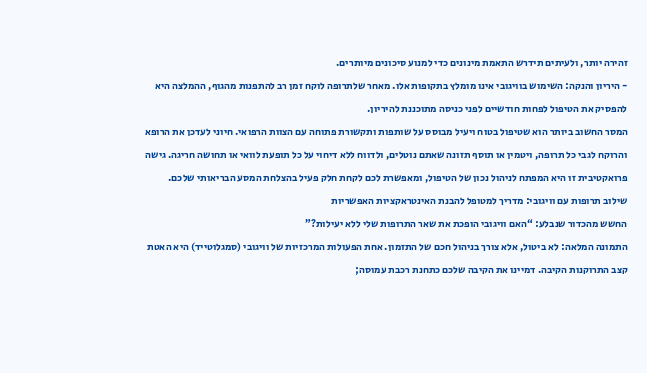זהירה יותר, ולעיתים תידרש התאמת מינונים כדי למנוע סיכונים מיותרים.
- היריון והנקה: השימוש בוויגובי אינו מומלץ בתקופות אלו. מאחר שלתרופה לוקח זמן רב להתפנות מהגוף, ההמלצה היא להפסיק את הטיפול לפחות חודשיים לפני כניסה מתוכננת להיריון.
המסר החשוב ביותר הוא שטיפול בטוח ויעיל מבוסס על שותפות ותקשורת פתוחה עם הצוות הרפואי. חיוני לעדכן את הרופא והרוקח לגבי כל תרופה, ויטמין או תוסף תזונה שאתם נוטלים, ולדווח ללא דיחוי על כל תופעת לוואי או תחושה חריגה. גישה פרואקטיבית זו היא המפתח לניהול נכון של הטיפול, ומאפשרת לכם לקחת חלק פעיל בהצלחת המסע הבריאותי שלכם.
שילוב תרופות עם וויגובי: מדריך למטופל להבנת האינטראקציות האפשריות
החשש מהכדור שנבלע: “האם וויגובי הופכת את שאר התרופות שלי ללא יעילות?”
התמונה המלאה: לא ביטול, אלא צורך בניהול חכם של התזמון. אחת הפעולות המרכזיות של וויגובי (סמגלוטייד) היא האטת קצב התרוקנות הקיבה. דמיינו את הקיבה שלכם כתחנת רכבת עמוסה;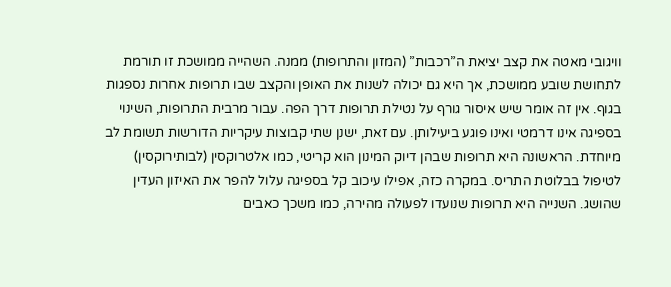וויגובי מאטה את קצב יציאת ה”רכבות” (המזון והתרופות) ממנה. השהייה ממושכת זו תורמת לתחושת שובע ממושכת, אך היא גם יכולה לשנות את האופן והקצב שבו תרופות אחרות נספגות בגוף. אין זה אומר שיש איסור גורף על נטילת תרופות דרך הפה. עבור מרבית התרופות, השינוי בספיגה אינו דרמטי ואינו פוגע ביעילותן. עם זאת, ישנן שתי קבוצות עיקריות הדורשות תשומת לב מיוחדת. הראשונה היא תרופות שבהן דיוק המינון הוא קריטי, כמו אלטרוקסין (לבותירוקסין) לטיפול בבלוטת התריס. במקרה כזה, אפילו עיכוב קל בספיגה עלול להפר את האיזון העדין שהושג. השנייה היא תרופות שנועדו לפעולה מהירה, כמו משכך כאבים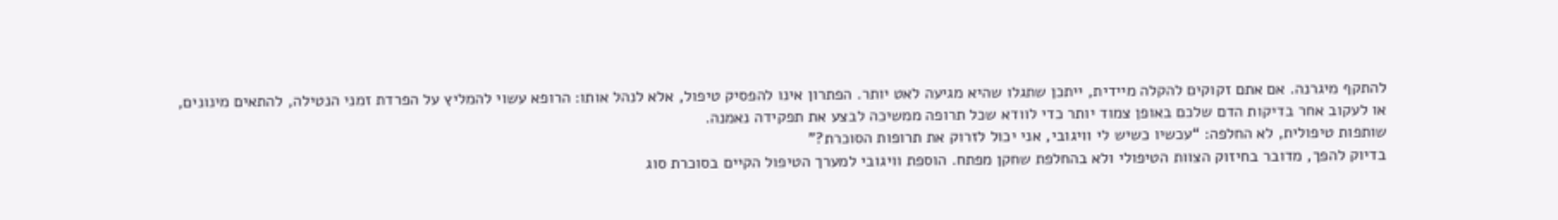להתקף מיגרנה. אם אתם זקוקים להקלה מיידית, ייתכן שתגלו שהיא מגיעה לאט יותר. הפתרון אינו להפסיק טיפול, אלא לנהל אותו: הרופא עשוי להמליץ על הפרדת זמני הנטילה, להתאים מינונים, או לעקוב אחר בדיקות הדם שלכם באופן צמוד יותר כדי לוודא שכל תרופה ממשיכה לבצע את תפקידה נאמנה.
שותפות טיפולית, לא החלפה: “עכשיו כשיש לי וויגובי, אני יכול לזרוק את תרופות הסוכרת?”
בדיוק להפך, מדובר בחיזוק הצוות הטיפולי ולא בהחלפת שחקן מפתח. הוספת וויגובי למערך הטיפול הקיים בסוכרת סוג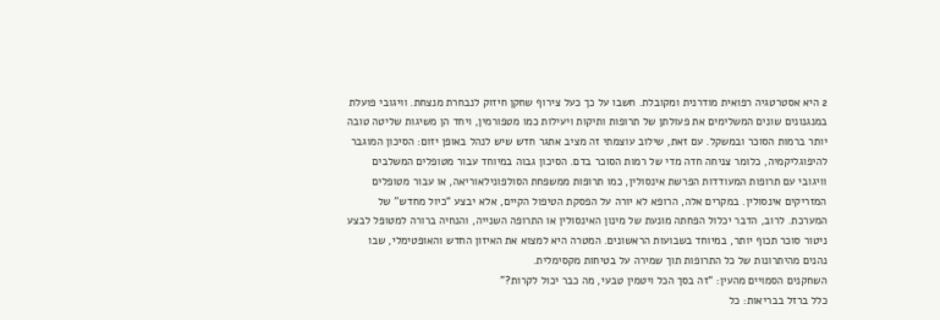2 היא אסטרטגיה רפואית מודרנית ומקובלת. חשבו על כך כעל צירוף שחקן חיזוק לנבחרת מנצחת. וויגובי פועלת במנגנונים שונים המשלימים את פעולתן של תרופות ותיקות ויעילות כמו מטפורמין, ויחד הן משיגות שליטה טובה יותר ברמות הסוכר ובמשקל. עם זאת, שילוב עוצמתי זה מציב אתגר חדש שיש לנהל באופן יזום: הסיכון המוגבר להיפוגליקמיה, כלומר צניחה חדה מדי של רמות הסוכר בדם. הסיכון גבוה במיוחד עבור מטופלים המשלבים וויגובי עם תרופות המעודדות הפרשת אינסולין, כמו תרופות ממשפחת הסולפונילאוריאה, או עבור מטופלים המזריקים אינסולין. במקרים אלה, הרופא לא יורה על הפסקת הטיפול הקיים, אלא יבצע “כיול מחדש” של המערכת. לרוב, הדבר יכלול הפחתה מונעת של מינון האינסולין או התרופה השנייה, והנחיה ברורה למטופל לבצע ניטור סוכר תכוף יותר, במיוחד בשבועות הראשונים. המטרה היא למצוא את האיזון החדש והאופטימלי, שבו נהנים מהיתרונות של כל התרופות תוך שמירה על בטיחות מקסימלית.
השחקנים הסמויים מהעין: “זה בסך הכל ויטמין טבעי, מה כבר יכול לקרות?”
כלל ברזל בבריאות: כל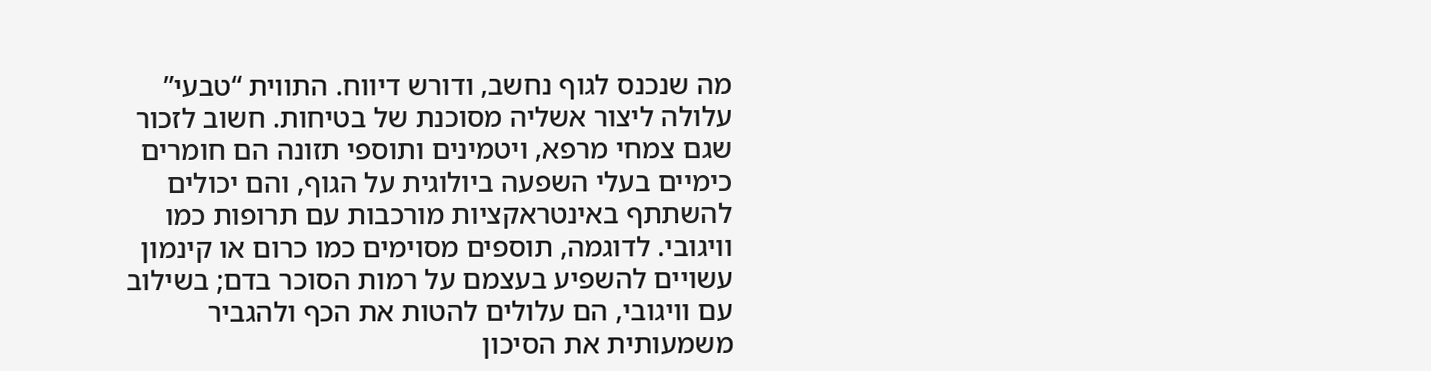מה שנכנס לגוף נחשב, ודורש דיווח. התווית “טבעי” עלולה ליצור אשליה מסוכנת של בטיחות. חשוב לזכור שגם צמחי מרפא, ויטמינים ותוספי תזונה הם חומרים כימיים בעלי השפעה ביולוגית על הגוף, והם יכולים להשתתף באינטראקציות מורכבות עם תרופות כמו וויגובי. לדוגמה, תוספים מסוימים כמו כרום או קינמון עשויים להשפיע בעצמם על רמות הסוכר בדם; בשילוב עם וויגובי, הם עלולים להטות את הכף ולהגביר משמעותית את הסיכון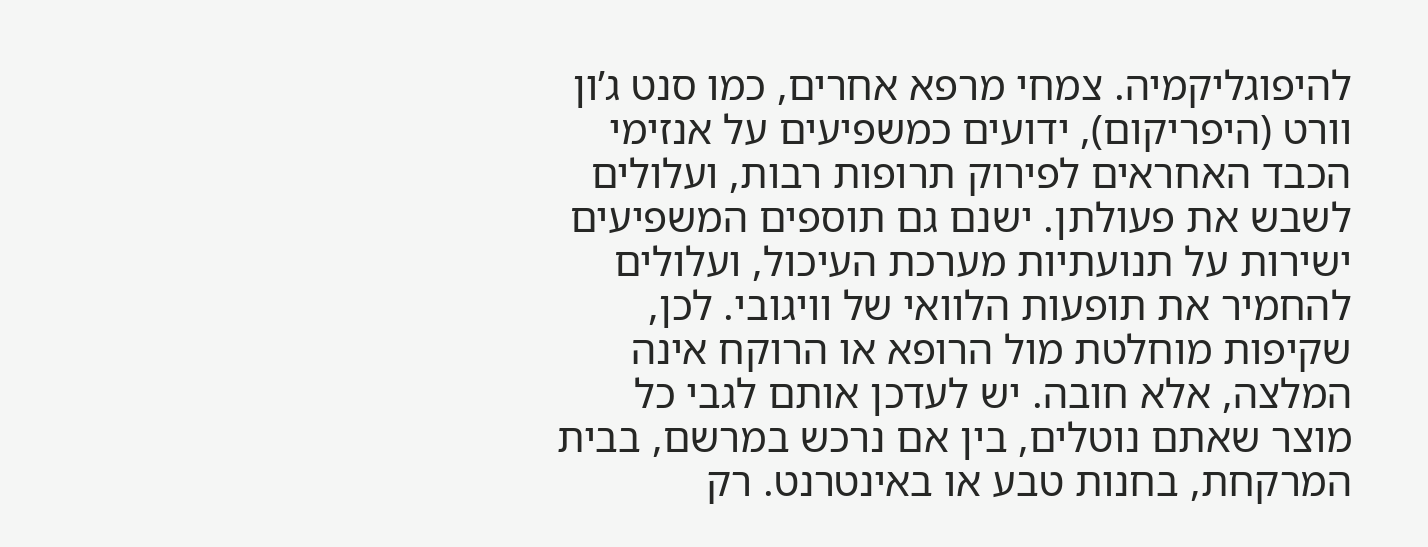להיפוגליקמיה. צמחי מרפא אחרים, כמו סנט ג’ון וורט (היפריקום), ידועים כמשפיעים על אנזימי הכבד האחראים לפירוק תרופות רבות, ועלולים לשבש את פעולתן. ישנם גם תוספים המשפיעים ישירות על תנועתיות מערכת העיכול, ועלולים להחמיר את תופעות הלוואי של וויגובי. לכן, שקיפות מוחלטת מול הרופא או הרוקח אינה המלצה, אלא חובה. יש לעדכן אותם לגבי כל מוצר שאתם נוטלים, בין אם נרכש במרשם, בבית המרקחת, בחנות טבע או באינטרנט. רק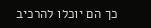כך הם יוכלו להרכיב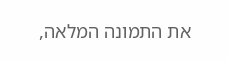את התמונה המלאה,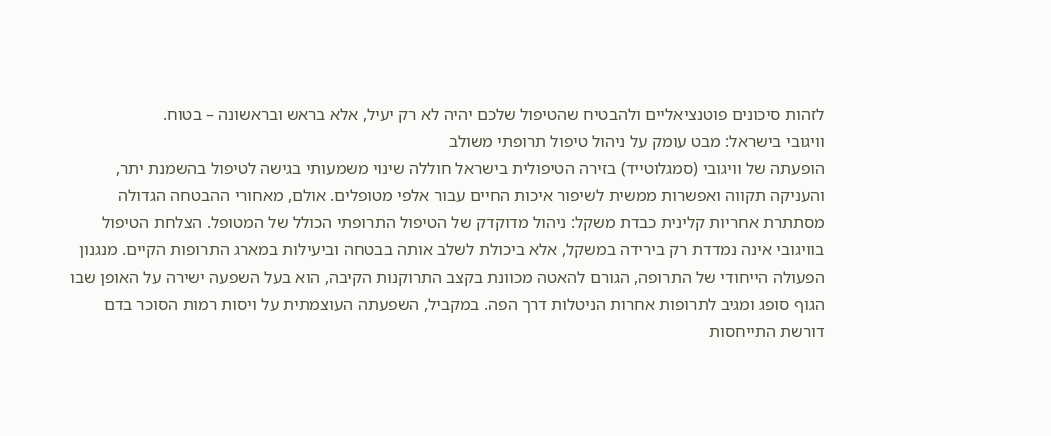לזהות סיכונים פוטנציאליים ולהבטיח שהטיפול שלכם יהיה לא רק יעיל, אלא בראש ובראשונה – בטוח.
וויגובי בישראל: מבט עומק על ניהול טיפול תרופתי משולב
הופעתה של וויגובי (סמגלוטייד) בזירה הטיפולית בישראל חוללה שינוי משמעותי בגישה לטיפול בהשמנת יתר, והעניקה תקווה ואפשרות ממשית לשיפור איכות החיים עבור אלפי מטופלים. אולם, מאחורי ההבטחה הגדולה מסתתרת אחריות קלינית כבדת משקל: ניהול מדוקדק של הטיפול התרופתי הכולל של המטופל. הצלחת הטיפול בוויגובי אינה נמדדת רק בירידה במשקל, אלא ביכולת לשלב אותה בבטחה וביעילות במארג התרופות הקיים. מנגנון הפעולה הייחודי של התרופה, הגורם להאטה מכוונת בקצב התרוקנות הקיבה, הוא בעל השפעה ישירה על האופן שבו הגוף סופג ומגיב לתרופות אחרות הניטלות דרך הפה. במקביל, השפעתה העוצמתית על ויסות רמות הסוכר בדם דורשת התייחסות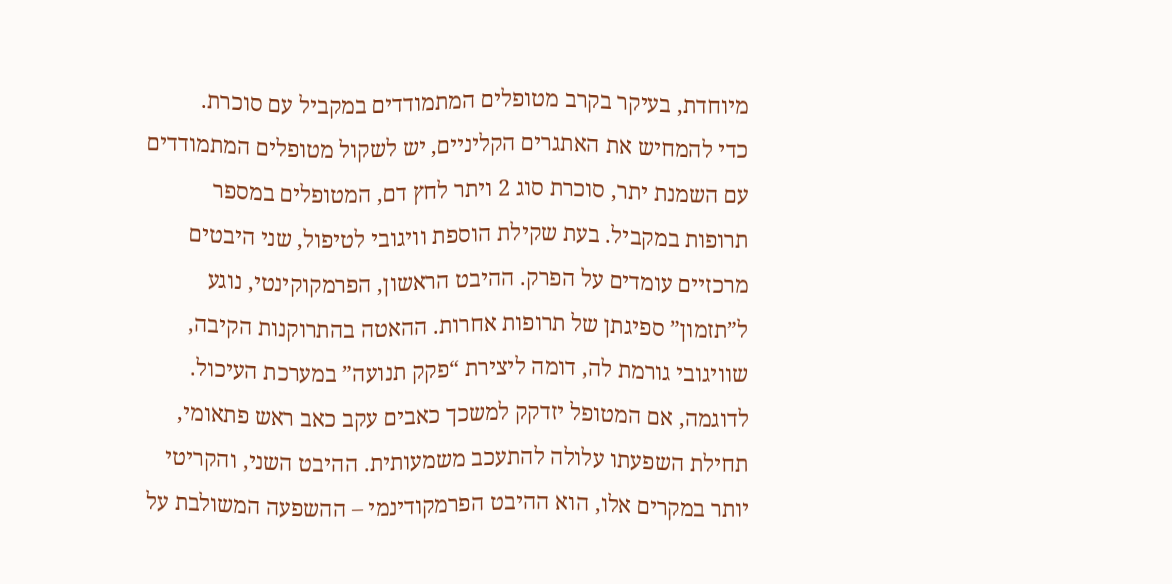מיוחדת, בעיקר בקרב מטופלים המתמודדים במקביל עם סוכרת.
כדי להמחיש את האתגרים הקליניים, יש לשקול מטופלים המתמודדים עם השמנת יתר, סוכרת סוג 2 ויתר לחץ דם, המטופלים במספר תרופות במקביל. בעת שקילת הוספת וויגובי לטיפול, שני היבטים מרכזיים עומדים על הפרק. ההיבט הראשון, הפרמקוקינטי, נוגע ל”תזמון” ספיגתן של תרופות אחרות. ההאטה בהתרוקנות הקיבה, שוויגובי גורמת לה, דומה ליצירת “פקק תנועה” במערכת העיכול. לדוגמה, אם המטופל יזדקק למשכך כאבים עקב כאב ראש פתאומי, תחילת השפעתו עלולה להתעכב משמעותית. ההיבט השני, והקריטי יותר במקרים אלו, הוא ההיבט הפרמקודינמי – ההשפעה המשולבת על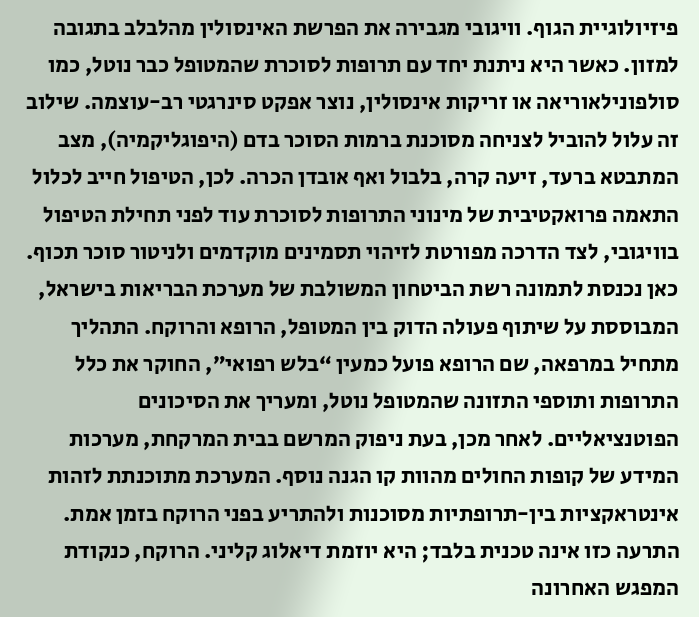פיזיולוגיית הגוף. וויגובי מגבירה את הפרשת האינסולין מהלבלב בתגובה למזון. כאשר היא ניתנת יחד עם תרופות לסוכרת שהמטופל כבר נוטל, כמו סולפונילאוריאה או זריקות אינסולין, נוצר אפקט סינרגטי רב-עוצמה. שילוב זה עלול להוביל לצניחה מסוכנת ברמות הסוכר בדם (היפוגליקמיה), מצב המתבטא ברעד, זיעה קרה, בלבול ואף אובדן הכרה. לכן, הטיפול חייב לכלול התאמה פרואקטיבית של מינוני התרופות לסוכרת עוד לפני תחילת הטיפול בוויגובי, לצד הדרכה מפורטת לזיהוי תסמינים מוקדמים ולניטור סוכר תכוף.
כאן נכנסת לתמונה רשת הביטחון המשולבת של מערכת הבריאות בישראל, המבוססת על שיתוף פעולה הדוק בין המטופל, הרופא והרוקח. התהליך מתחיל במרפאה, שם הרופא פועל כמעין “בלש רפואי”, החוקר את כלל התרופות ותוספי התזונה שהמטופל נוטל, ומעריך את הסיכונים הפוטנציאליים. לאחר מכן, בעת ניפוק המרשם בבית המרקחת, מערכות המידע של קופות החולים מהוות קו הגנה נוסף. המערכת מתוכנתת לזהות אינטראקציות בין-תרופתיות מסוכנות ולהתריע בפני הרוקח בזמן אמת. התרעה כזו אינה טכנית בלבד; היא יוזמת דיאלוג קליני. הרוקח, כנקודת המפגש האחרונה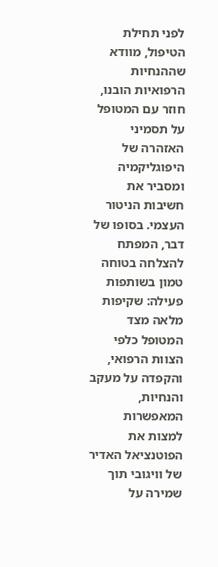לפני תחילת הטיפול, מוודא שההנחיות הרפואיות הובנו, חוזר עם המטופל על תסמיני האזהרה של היפוגליקמיה ומסביר את חשיבות הניטור העצמי. בסופו של דבר, המפתח להצלחה בטוחה טמון בשותפות פעילה: שקיפות מלאה מצד המטופל כלפי הצוות הרפואי, והקפדה על מעקב והנחיות, המאפשרות למצות את הפוטנציאל האדיר של וויגובי תוך שמירה על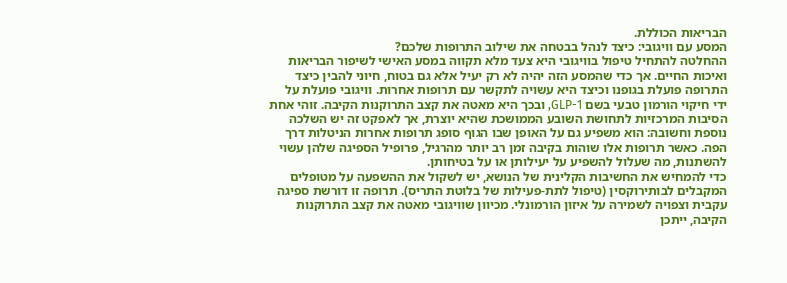הבריאות הכוללת.
המסע עם וויגובי: כיצד לנהל בבטחה את שילוב התרופות שלכם?
ההחלטה להתחיל טיפול בוויגובי היא צעד מלא תקווה במסע האישי לשיפור הבריאות ואיכות החיים. אך כדי שהמסע הזה יהיה לא רק יעיל אלא גם בטוח, חיוני להבין כיצד התרופה פועלת בגופנו וכיצד היא עשויה לתקשר עם תרופות אחרות. וויגובי פועלת על ידי חיקוי הורמון טבעי בשם GLP-1, ובכך היא מאטה את קצב התרוקנות הקיבה. זוהי אחת הסיבות המרכזיות לתחושת השובע הממושכת שהיא יוצרת, אך לאפקט זה יש השלכה נוספת וחשובה: הוא משפיע גם על האופן שבו הגוף סופג תרופות אחרות הניטלות דרך הפה. כאשר תרופות אלו שוהות בקיבה זמן רב יותר מהרגיל, פרופיל הספיגה שלהן עשוי להשתנות, מה שעלול להשפיע על יעילותן או על בטיחותן.
כדי להמחיש את החשיבות הקלינית של הנושא, יש לשקול את ההשפעה על מטופלים המקבלים לבותירוקסין (טיפול לתת-פעילות של בלוטת התריס). תרופה זו דורשת ספיגה עקבית וצפויה לשמירה על איזון הורמונלי. מכיוון שוויגובי מאטה את קצב התרוקנות הקיבה, ייתכן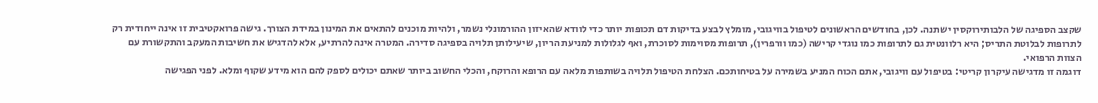שקצב הספיגה של הלבותירוקסין ישתנה. לכן, בחודשים הראשונים לטיפול בוויגובי, מומלץ לבצע בדיקות דם תכופות יותר כדי לוודא שהאיזון ההורמונלי נשמר, ולהיות מוכנים להתאים את המינון במידת הצורך. גישה פרואקטיבית זו אינה ייחודית רק לתרופות לבלוטת התריס; היא רלוונטית גם לתרופות כמו נוגדי קרישה (כמו וורפרין), תרופות מסוימות לסוכרת, ואף לגלולות למניעת הריון, שיעילותן תלויה בספיגה סדירה. המטרה אינה להרתיע, אלא להדגיש את חשיבות המעקב והתקשורת עם הצוות הרפואי.
דוגמה זו מדגישה עיקרון קריטי: בטיפול עם וויגובי, אתם הכוח המניע בשמירה על בטיחותכם. הצלחת הטיפול תלויה בשותפות מלאה עם הרופא והרוקח, והכלי החשוב ביותר שאתם יכולים לספק להם הוא מידע שקוף ומלא. לפני הפגישה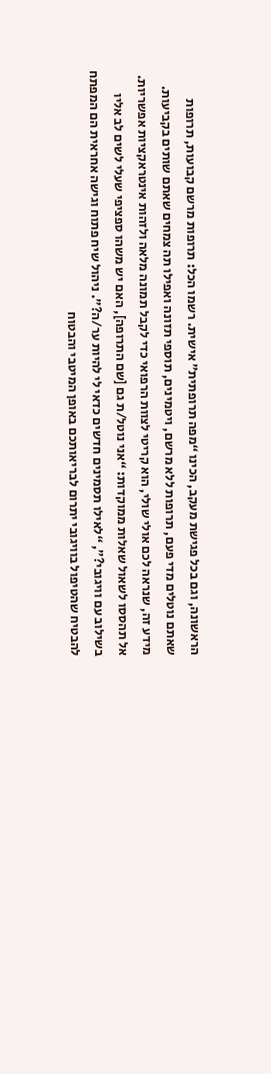הראשונה, וגם בכל פגישת מעקב, הכינו “מפה תרופתית” אישית. רשמו הכל: תרופות מרשם קבועות, תרופות שאתם נוטלים מדי פעם, תרופות ללא מרשם, ויטמינים, תוספי תזונה ואפילו תה צמחים שאתם שותים בקביעות. מידע זה, שנראה לכם אולי שולי, הוא קריטי לצוות הרפואי כדי לקבל תמונה מלאה ולזהות אינטראקציות אפשריות. אל תהססו לשאול שאלות ממוקדות: “אני נוטל/ת גם [שם התרופה], האם יש משהו ספציפי שעלי לשים לב אליו בשילוב עם וויגובי?”, “לאילו תסמינים חדשים כדאי לי להיות ער/ה?”. ניהול שיח פתוח וגישה אחראית הם המפתח להבטיח שהטיפול בוויגובי יתרום לבריאותכם באופן המיטבי והבטוח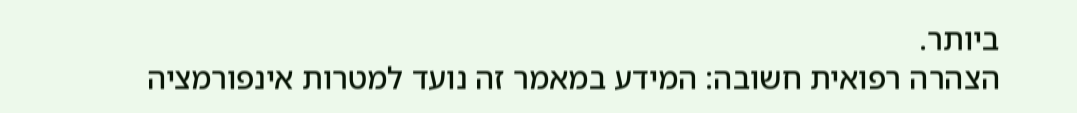ביותר.
הצהרה רפואית חשובה: המידע במאמר זה נועד למטרות אינפורמציה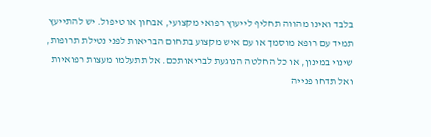בלבד ואינו מהווה תחליף לייעוץ רפואי מקצועי, אבחון או טיפול. יש להתייעץ תמיד עם רופא מוסמך או עם איש מקצוע בתחום הבריאות לפני נטילת תרופות, שינוי במינון, או כל החלטה הנוגעת לבריאותכם. אל תתעלמו מעצות רפואיות ואל תדחו פנייה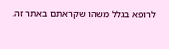לרופא בגלל משהו שקראתם באתר זה.